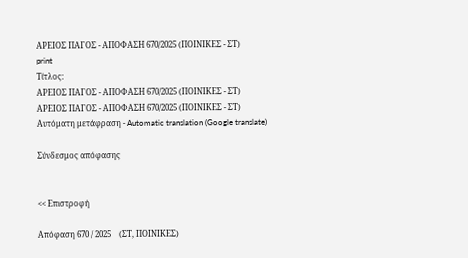ΑΡΕΙΟΣ ΠΑΓΟΣ - ΑΠΟΦΑΣΗ 670/2025 (ΠΟΙΝΙΚΕΣ - ΣΤ)
print
Τίτλος:
ΑΡΕΙΟΣ ΠΑΓΟΣ - ΑΠΟΦΑΣΗ 670/2025 (ΠΟΙΝΙΚΕΣ - ΣΤ)
ΑΡΕΙΟΣ ΠΑΓΟΣ - ΑΠΟΦΑΣΗ 670/2025 (ΠΟΙΝΙΚΕΣ - ΣΤ)
Αυτόματη μετάφραση - Automatic translation (Google translate)

Σύνδεσμος απόφασης


<< Επιστροφή

Απόφαση 670 / 2025    (ΣΤ, ΠΟΙΝΙΚΕΣ)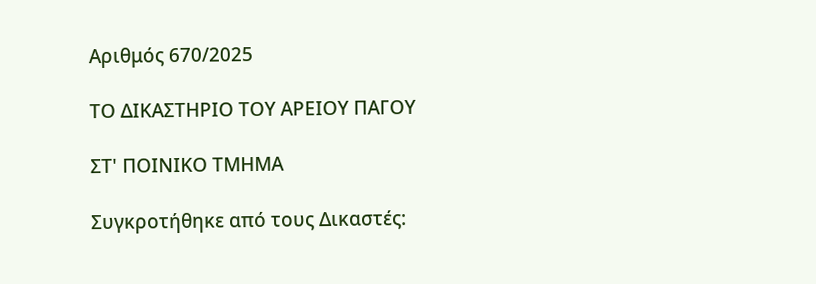Αριθμός 670/2025

ΤΟ ΔΙΚΑΣΤΗΡΙΟ ΤΟΥ ΑΡΕΙΟΥ ΠΑΓΟΥ

ΣΤ' ΠΟΙΝΙΚΟ ΤΜΗΜΑ

Συγκροτήθηκε από τους Δικαστές: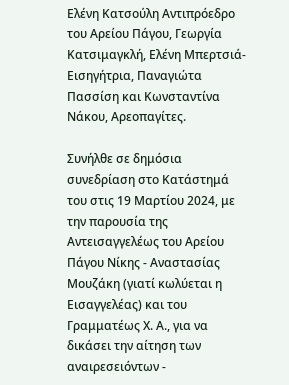Ελένη Κατσούλη Αντιπρόεδρο του Αρείου Πάγου, Γεωργία Κατσιμαγκλή, Ελένη Μπερτσιά-Εισηγήτρια, Παναγιώτα Πασσίση και Κωνσταντίνα Νάκου, Αρεοπαγίτες.

Συνήλθε σε δημόσια συνεδρίαση στο Κατάστημά του στις 19 Μαρτίου 2024, με την παρουσία της Αντεισαγγελέως του Αρείου Πάγου Νίκης - Αναστασίας Μουζάκη (γιατί κωλύεται η Εισαγγελέας) και του Γραμματέως Χ. Α., για να δικάσει την αίτηση των αναιρεσειόντων -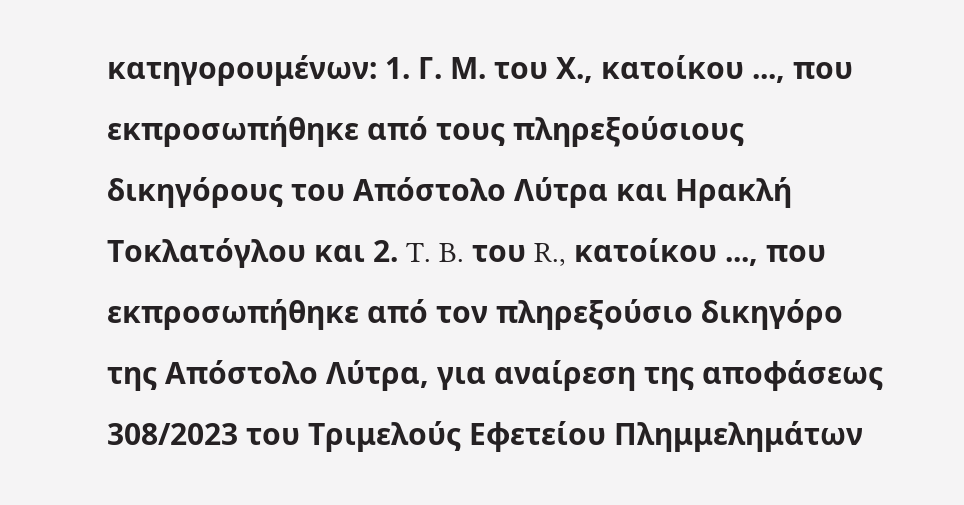κατηγορουμένων: 1. Γ. Μ. του Χ., κατοίκου ..., που εκπροσωπήθηκε από τους πληρεξούσιους δικηγόρους του Απόστολο Λύτρα και Ηρακλή Τοκλατόγλου και 2. T. B. του R., κατοίκου ..., που εκπροσωπήθηκε από τον πληρεξούσιο δικηγόρο της Απόστολο Λύτρα, για αναίρεση της αποφάσεως 308/2023 του Τριμελούς Εφετείου Πλημμελημάτων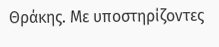Θράκης. Με υποστηρίζοντες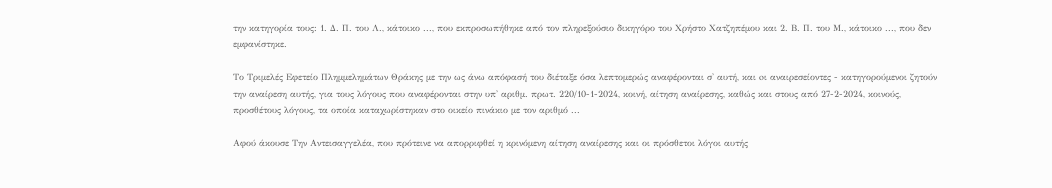την κατηγορία τους: 1. Δ. Π. του Λ., κάτοικο ..., που εκπροσωπήθηκε από τον πληρεξούσιο δικηγόρο του Χρήστο Χατζηπέμου και 2. Β. Π. του Μ., κάτοικο ..., που δεν εμφανίστηκε.

Το Τριμελές Εφετείο Πλημμελημάτων Θράκης με την ως άνω απόφασή του διέταξε όσα λεπτομερώς αναφέρονται σ' αυτή, και oι αναιρεσείοντες - κατηγορούμενοι ζητούν την αναίρεση αυτής, για τους λόγους που αναφέρονται στην υπ' αριθμ. πρωτ. 220/10-1-2024, κοινή, αίτηση αναίρεσης, καθώς και στους από 27-2-2024, κοινούς, προσθέτους λόγους, τα οποία καταχωρίστηκαν στο οικείο πινάκιο με τον αριθμό ...

Αφού άκουσε Την Αντεισαγγελέα, που πρότεινε να απορριφθεί η κρινόμενη αίτηση αναίρεσης και οι πρόσθετοι λόγοι αυτής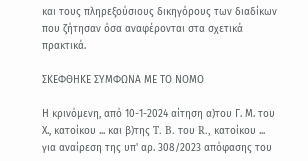και τους πληρεξούσιους δικηγόρους των διαδίκων που ζήτησαν όσα αναφέρονται στα σχετικά πρακτικά.

ΣΚΕΦΘΗΚΕ ΣΥΜΦΩΝΑ ΜΕ ΤΟ ΝΟΜΟ

Η κρινόμενη, από 10-1-2024 αίτηση α)του Γ. Μ. του Χ., κατοίκου ... και β)της T. B. του R., κατοίκου ... για αναίρεση της υπ' αρ. 308/2023 απόφασης του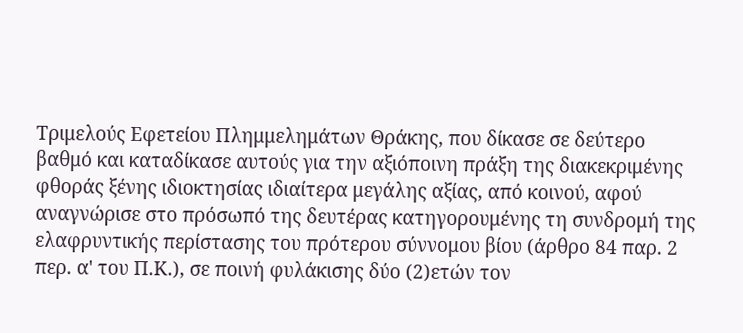Τριμελούς Εφετείου Πλημμελημάτων Θράκης, που δίκασε σε δεύτερο βαθμό και καταδίκασε αυτούς για την αξιόποινη πράξη της διακεκριμένης φθοράς ξένης ιδιοκτησίας ιδιαίτερα μεγάλης αξίας, από κοινού, αφού αναγνώρισε στο πρόσωπό της δευτέρας κατηγορουμένης τη συνδρομή της ελαφρυντικής περίστασης του πρότερου σύννομου βίου (άρθρο 84 παρ. 2 περ. α' του Π.Κ.), σε ποινή φυλάκισης δύο (2)ετών τον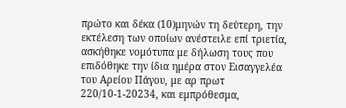πρώτο και δέκα (10)μηνών τη δεύτερη, την εκτέλεση των οποίων ανέστειλε επί τριετία, ασκήθηκε νομότυπα με δήλωση τους που επιδόθηκε την ίδια ημέρα στον Εισαγγελέα του Αρείου Πάγου, με αρ πρωτ 220/10-1-20234, και εμπρόθεσμα,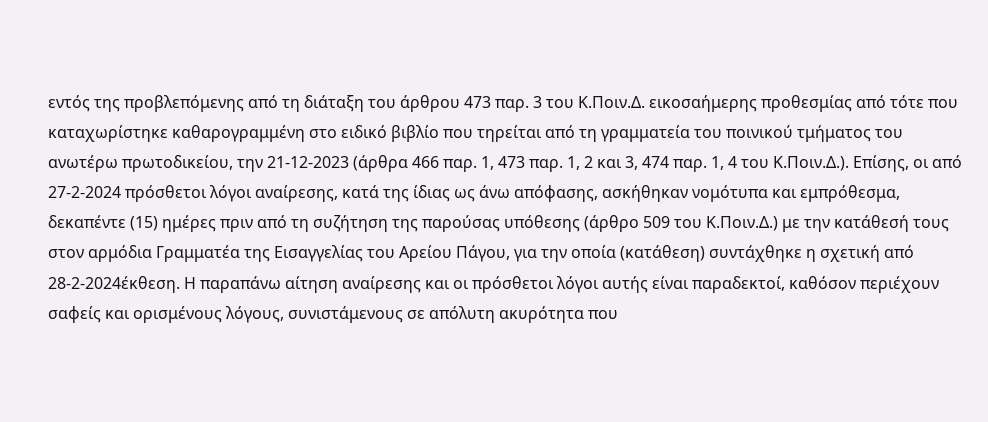εντός της προβλεπόμενης από τη διάταξη του άρθρου 473 παρ. 3 του Κ.Ποιν.Δ. εικοσαήμερης προθεσμίας από τότε που καταχωρίστηκε καθαρογραμμένη στο ειδικό βιβλίο που τηρείται από τη γραμματεία του ποινικού τμήματος του ανωτέρω πρωτοδικείου, την 21-12-2023 (άρθρα 466 παρ. 1, 473 παρ. 1, 2 και 3, 474 παρ. 1, 4 του Κ.Ποιν.Δ.). Επίσης, οι από 27-2-2024 πρόσθετοι λόγοι αναίρεσης, κατά της ίδιας ως άνω απόφασης, ασκήθηκαν νομότυπα και εμπρόθεσμα, δεκαπέντε (15) ημέρες πριν από τη συζήτηση της παρούσας υπόθεσης (άρθρο 509 του Κ.Ποιν.Δ.) με την κατάθεσή τους στον αρμόδια Γραμματέα της Εισαγγελίας του Αρείου Πάγου, για την οποία (κατάθεση) συντάχθηκε η σχετική από 28-2-2024έκθεση. Η παραπάνω αίτηση αναίρεσης και οι πρόσθετοι λόγοι αυτής είναι παραδεκτοί, καθόσον περιέχουν σαφείς και ορισμένους λόγους, συνιστάμενους σε απόλυτη ακυρότητα που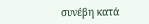συνέβη κατά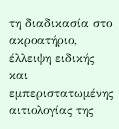τη διαδικασία στο ακροατήριο, έλλειψη ειδικής και εμπεριστατωμένης αιτιολογίας της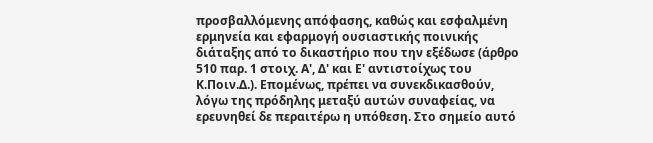προσβαλλόμενης απόφασης, καθώς και εσφαλμένη ερμηνεία και εφαρμογή ουσιαστικής ποινικής διάταξης από το δικαστήριο που την εξέδωσε (άρθρο 510 παρ. 1 στοιχ. Α', Δ' και Ε' αντιστοίχως του Κ.Ποιν.Δ.). Επομένως, πρέπει να συνεκδικασθούν, λόγω της πρόδηλης μεταξύ αυτών συναφείας, να ερευνηθεί δε περαιτέρω η υπόθεση. Στο σημείο αυτό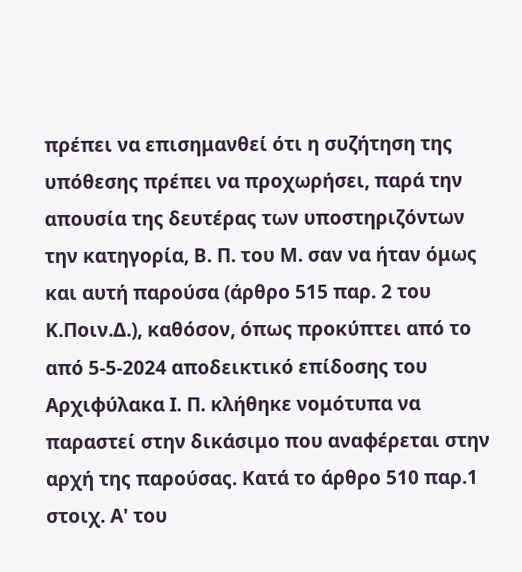πρέπει να επισημανθεί ότι η συζήτηση της υπόθεσης πρέπει να προχωρήσει, παρά την απουσία της δευτέρας των υποστηριζόντων την κατηγορία, Β. Π. του Μ. σαν να ήταν όμως και αυτή παρούσα (άρθρο 515 παρ. 2 του Κ.Ποιν.Δ.), καθόσον, όπως προκύπτει από το από 5-5-2024 αποδεικτικό επίδοσης του Αρχιφύλακα Ι. Π. κλήθηκε νομότυπα να παραστεί στην δικάσιμο που αναφέρεται στην αρχή της παρούσας. Κατά το άρθρο 510 παρ.1 στοιχ. Α' του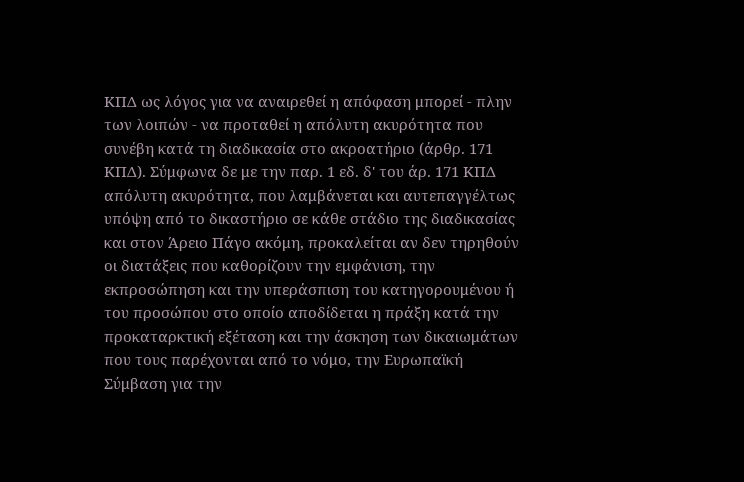ΚΠΔ ως λόγος για να αναιρεθεί η απόφαση μπορεί - πλην των λοιπών - να προταθεί η απόλυτη ακυρότητα που συνέβη κατά τη διαδικασία στο ακροατήριο (άρθρ. 171 ΚΠΔ). Σύμφωνα δε με την παρ. 1 εδ. δ' του άρ. 171 ΚΠΔ απόλυτη ακυρότητα, που λαμβάνεται και αυτεπαγγέλτως υπόψη από το δικαστήριο σε κάθε στάδιο της διαδικασίας και στον Άρειο Πάγο ακόμη, προκαλείται αν δεν τηρηθούν οι διατάξεις που καθορίζουν την εμφάνιση, την εκπροσώπηση και την υπεράσπιση του κατηγορουμένου ή του προσώπου στο οποίο αποδίδεται η πράξη κατά την προκαταρκτική εξέταση και την άσκηση των δικαιωμάτων που τους παρέχονται από το νόμο, την Ευρωπαϊκή Σύμβαση για την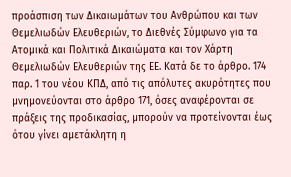προάσπιση των Δικαιωμάτων του Ανθρώπου και των Θεμελιωδών Ελευθεριών, το Διεθνές Σύμφωνο για τα Ατομικά και Πολιτικά Δικαιώματα και τον Χάρτη Θεμελιωδών Ελευθεριών της ΕΕ. Κατά δε το άρθρο. 174 παρ. 1 του νέου ΚΠΔ, από τις απόλυτες ακυρότητες που μνημονεύονται στο άρθρο 171, όσες αναφέρονται σε πράξεις της προδικασίας, μπορούν να προτείνονται έως ότου γίνει αμετάκλητη η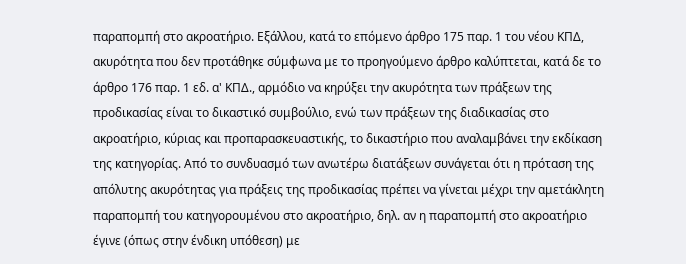παραπομπή στο ακροατήριο. Εξάλλου, κατά το επόμενο άρθρο 175 παρ. 1 του νέου ΚΠΔ, ακυρότητα που δεν προτάθηκε σύμφωνα με το προηγούμενο άρθρο καλύπτεται, κατά δε το άρθρο 176 παρ. 1 εδ. α' ΚΠΔ., αρμόδιο να κηρύξει την ακυρότητα των πράξεων της προδικασίας είναι το δικαστικό συμβούλιο, ενώ των πράξεων της διαδικασίας στο ακροατήριο, κύριας και προπαρασκευαστικής, το δικαστήριο που αναλαμβάνει την εκδίκαση της κατηγορίας. Από το συνδυασμό των ανωτέρω διατάξεων συνάγεται ότι η πρόταση της απόλυτης ακυρότητας για πράξεις της προδικασίας πρέπει να γίνεται μέχρι την αμετάκλητη παραπομπή του κατηγορουμένου στο ακροατήριο, δηλ. αν η παραπομπή στο ακροατήριο έγινε (όπως στην ένδικη υπόθεση) με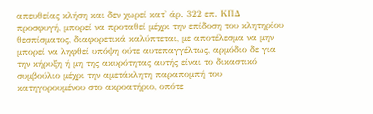απευθείας κλήση και δεν χωρεί κατ' άρ. 322 επ. ΚΠΔ προσφυγή, μπορεί να προταθεί μέχρι την επίδοση του κλητηρίου θεσπίσματος, διαφορετικά καλύπτεται, με αποτέλεσμα να μην μπορεί να ληφθεί υπόψη ούτε αυτεπαγγέλτως, αρμόδιο δε για την κήρυξη ή μη της ακυρότητας αυτής είναι το δικαστικό συμβούλιο μέχρι την αμετάκλητη παραπομπή του κατηγορουμένου στο ακροατήριο, οπότε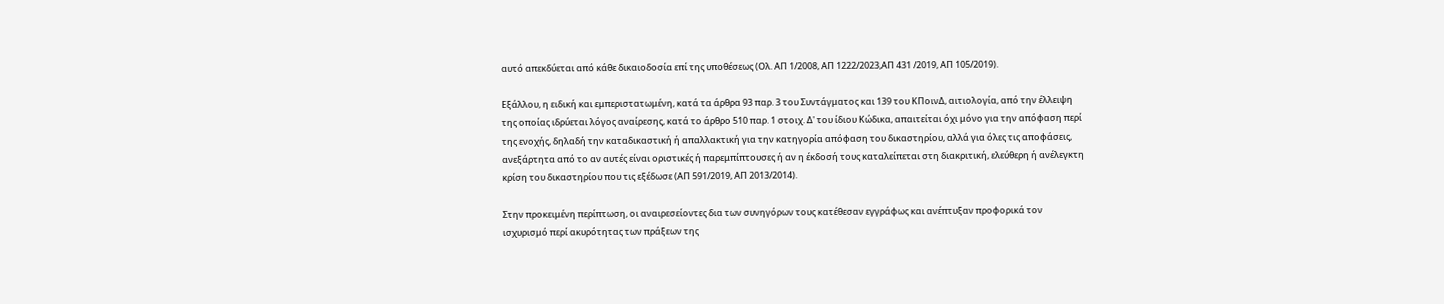αυτό απεκδύεται από κάθε δικαιοδοσία επί της υποθέσεως (Ολ. ΑΠ 1/2008, ΑΠ 1222/2023,ΑΠ 431 /2019, ΑΠ 105/2019).

Εξάλλου, η ειδική και εμπεριστατωμένη, κατά τα άρθρα 93 παρ. 3 του Συντάγματος και 139 του ΚΠοινΔ, αιτιολογία, από την έλλειψη της οποίας ιδρύεται λόγος αναίρεσης, κατά το άρθρο 510 παρ. 1 στοιχ. Δ' του ίδιου Κώδικα, απαιτείται όχι μόνο για την απόφαση περί της ενοχής, δηλαδή την καταδικαστική ή απαλλακτική για την κατηγορία απόφαση του δικαστηρίου, αλλά για όλες τις αποφάσεις, ανεξάρτητα από το αν αυτές είναι οριστικές ή παρεμπίπτουσες ή αν η έκδοσή τους καταλείπεται στη διακριτική, ελεύθερη ή ανέλεγκτη κρίση του δικαστηρίου που τις εξέδωσε (ΑΠ 591/2019, ΑΠ 2013/2014).

Στην προκειμένη περίπτωση, οι αναιρεσείοντες δια των συνηγόρων τους κατέθεσαν εγγράφως και ανέπτυξαν προφορικά τον ισχυρισμό περί ακυρότητας των πράξεων της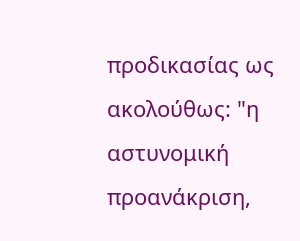προδικασίας ως ακολούθως: "η αστυνομική προανάκριση,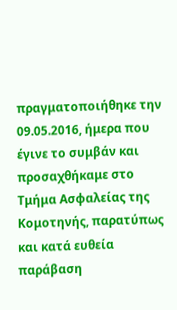πραγματοποιήθηκε την 09.05.2016, ήμερα που έγινε το συμβάν και προσαχθήκαμε στο Τμήμα Ασφαλείας της Κομοτηνής, παρατύπως και κατά ευθεία παράβαση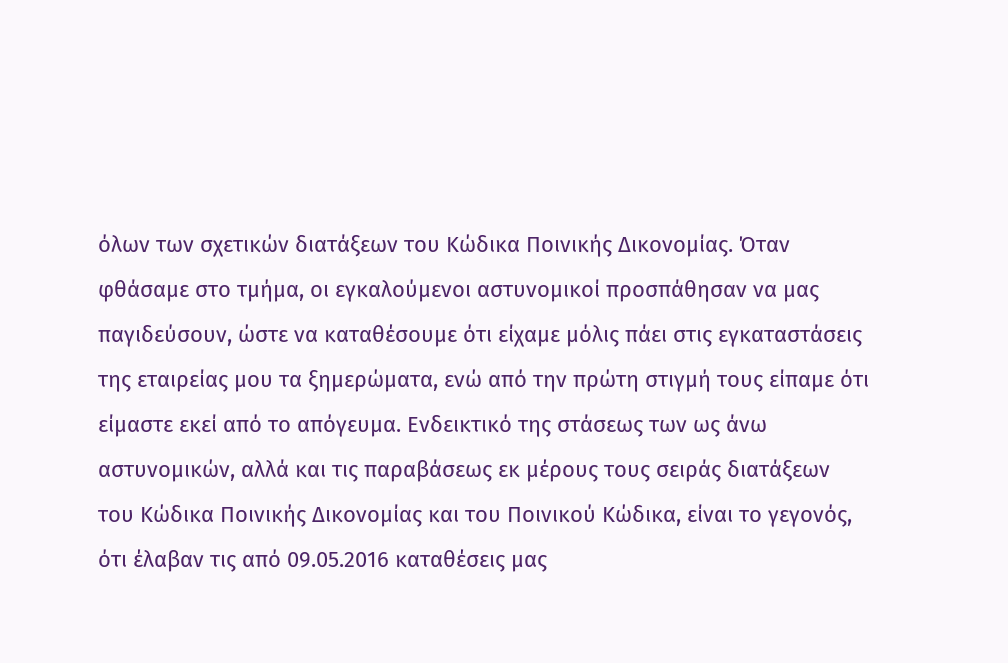όλων των σχετικών διατάξεων του Κώδικα Ποινικής Δικονομίας. Όταν φθάσαμε στο τμήμα, οι εγκαλούμενοι αστυνομικοί προσπάθησαν να μας παγιδεύσουν, ώστε να καταθέσουμε ότι είχαμε μόλις πάει στις εγκαταστάσεις της εταιρείας μου τα ξημερώματα, ενώ από την πρώτη στιγμή τους είπαμε ότι είμαστε εκεί από το απόγευμα. Ενδεικτικό της στάσεως των ως άνω αστυνομικών, αλλά και τις παραβάσεως εκ μέρους τους σειράς διατάξεων του Κώδικα Ποινικής Δικονομίας και του Ποινικού Κώδικα, είναι το γεγονός, ότι έλαβαν τις από 09.05.2016 καταθέσεις μας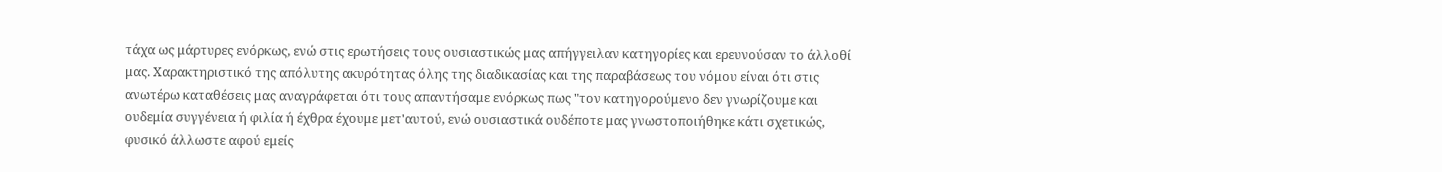τάχα ως μάρτυρες ενόρκως, ενώ στις ερωτήσεις τους ουσιαστικώς μας απήγγειλαν κατηγορίες και ερευνούσαν το άλλοθί μας. Χαρακτηριστικό της απόλυτης ακυρότητας όλης της διαδικασίας και της παραβάσεως του νόμου είναι ότι στις ανωτέρω καταθέσεις μας αναγράφεται ότι τους απαντήσαμε ενόρκως πως "τον κατηγορούμενο δεν γνωρίζουμε και ουδεμία συγγένεια ή φιλία ή έχθρα έχουμε μετ'αυτού, ενώ ουσιαστικά ουδέποτε μας γνωστοποιήθηκε κάτι σχετικώς, φυσικό άλλωστε αφού εμείς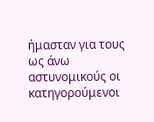ήμασταν για τους ως άνω αστυνομικούς οι κατηγορούμενοι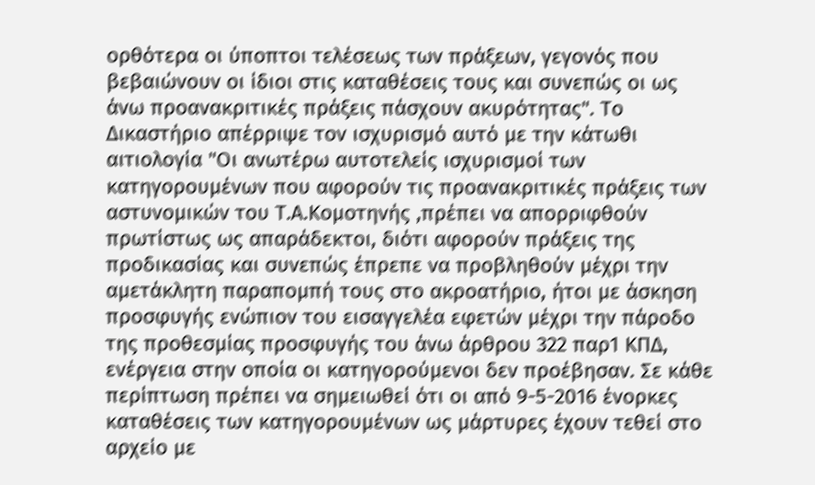ορθότερα οι ύποπτοι τελέσεως των πράξεων, γεγονός που βεβαιώνουν οι ίδιοι στις καταθέσεις τους και συνεπώς οι ως άνω προανακριτικές πράξεις πάσχουν ακυρότητας". Το Δικαστήριο απέρριψε τον ισχυρισμό αυτό με την κάτωθι αιτιολογία "Οι ανωτέρω αυτοτελείς ισχυρισμοί των κατηγορουμένων που αφορούν τις προανακριτικές πράξεις των αστυνομικών του Τ.Α.Κομοτηνής ,πρέπει να απορριφθούν πρωτίστως ως απαράδεκτοι, διότι αφορούν πράξεις της προδικασίας και συνεπώς έπρεπε να προβληθούν μέχρι την αμετάκλητη παραπομπή τους στο ακροατήριο, ήτοι με άσκηση προσφυγής ενώπιον του εισαγγελέα εφετών μέχρι την πάροδο της προθεσμίας προσφυγής του άνω άρθρου 322 παρ1 ΚΠΔ, ενέργεια στην οποία οι κατηγορούμενοι δεν προέβησαν. Σε κάθε περίπτωση πρέπει να σημειωθεί ότι οι από 9-5-2016 ένορκες καταθέσεις των κατηγορουμένων ως μάρτυρες έχουν τεθεί στο αρχείο με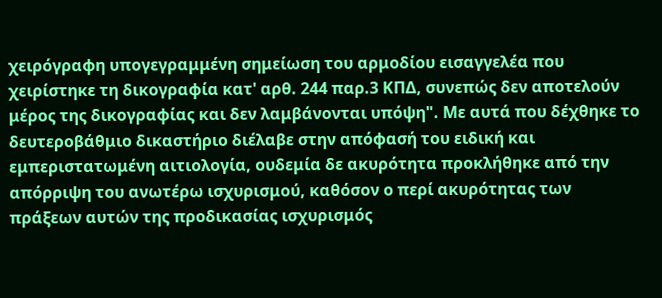χειρόγραφη υπογεγραμμένη σημείωση του αρμοδίου εισαγγελέα που χειρίστηκε τη δικογραφία κατ' αρθ. 244 παρ.3 ΚΠΔ, συνεπώς δεν αποτελούν μέρος της δικογραφίας και δεν λαμβάνονται υπόψη". Με αυτά που δέχθηκε το δευτεροβάθμιο δικαστήριο διέλαβε στην απόφασή του ειδική και εμπεριστατωμένη αιτιολογία, ουδεμία δε ακυρότητα προκλήθηκε από την απόρριψη του ανωτέρω ισχυρισμού, καθόσον ο περί ακυρότητας των πράξεων αυτών της προδικασίας ισχυρισμός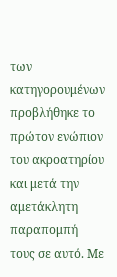των κατηγορουμένων προβλήθηκε το πρώτον ενώπιον του ακροατηρίου και μετά την αμετάκλητη παραπομπή τους σε αυτό. Με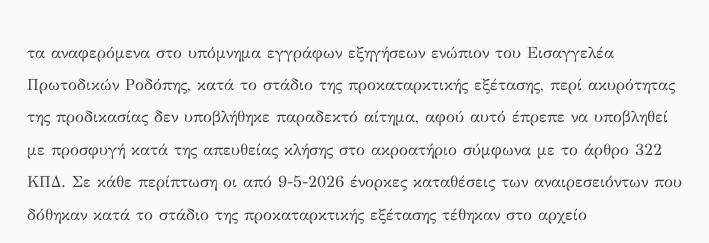τα αναφερόμενα στο υπόμνημα εγγράφων εξηγήσεων ενώπιον του Εισαγγελέα Πρωτοδικών Ροδόπης, κατά το στάδιο της προκαταρκτικής εξέτασης, περί ακυρότητας της προδικασίας δεν υποβλήθηκε παραδεκτό αίτημα, αφού αυτό έπρεπε να υποβληθεί με προσφυγή κατά της απευθείας κλήσης στο ακροατήριο σύμφωνα με το άρθρο 322 ΚΠΔ. Σε κάθε περίπτωση οι από 9-5-2026 ένορκες καταθέσεις των αναιρεσειόντων που δόθηκαν κατά το στάδιο της προκαταρκτικής εξέτασης τέθηκαν στο αρχείο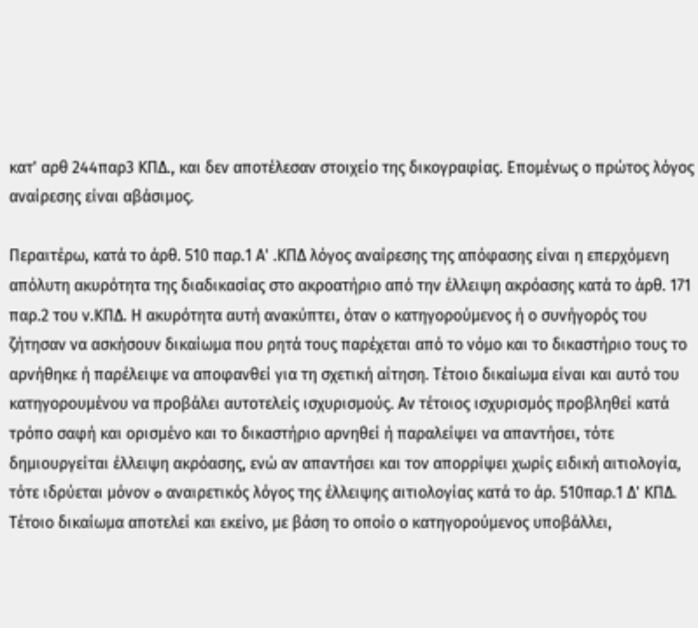κατ' αρθ 244παρ3 ΚΠΔ., και δεν αποτέλεσαν στοιχείο της δικογραφίας. Επομένως ο πρώτος λόγος αναίρεσης είναι αβάσιμος.

Περαιτέρω, κατά το άρθ. 510 παρ.1 Α' .ΚΠΔ λόγος αναίρεσης της απόφασης είναι η επερχόμενη απόλυτη ακυρότητα της διαδικασίας στο ακροατήριο από την έλλειψη ακρόασης κατά το άρθ. 171 παρ.2 του ν.ΚΠΔ. Η ακυρότητα αυτή ανακύπτει, όταν ο κατηγορούμενος ή ο συνήγορός του ζήτησαν να ασκήσουν δικαίωμα που ρητά τους παρέχεται από το νόμο και το δικαστήριο τους το αρνήθηκε ή παρέλειψε να αποφανθεί για τη σχετική αίτηση. Τέτοιο δικαίωμα είναι και αυτό του κατηγορουμένου να προβάλει αυτοτελείς ισχυρισμούς. Αν τέτοιος ισχυρισμός προβληθεί κατά τρόπο σαφή και ορισμένο και το δικαστήριο αρνηθεί ή παραλείψει να απαντήσει, τότε δημιουργείται έλλειψη ακρόασης, ενώ αν απαντήσει και τον απορρίψει χωρίς ειδική αιτιολογία, τότε ιδρύεται μόνον o αναιρετικός λόγος της έλλειψης αιτιολογίας κατά το άρ. 510παρ.1 Δ' ΚΠΔ. Τέτοιο δικαίωμα αποτελεί και εκείνο, με βάση το οποίο ο κατηγορούμενος υποβάλλει,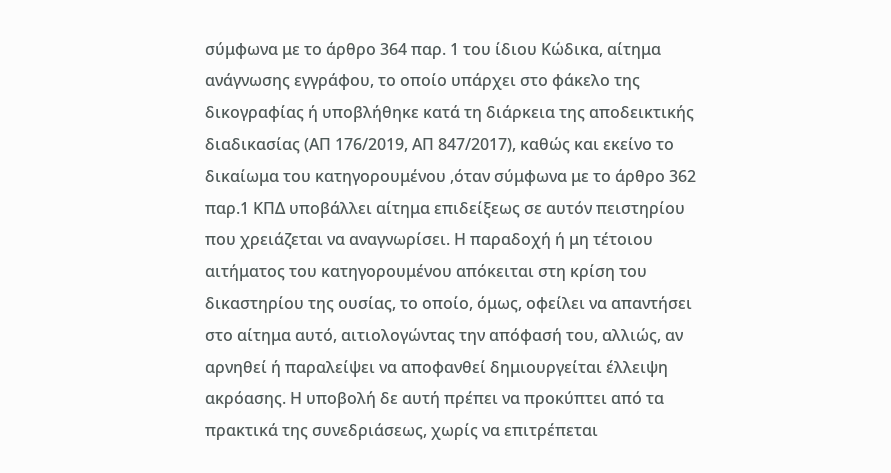σύμφωνα με το άρθρο 364 παρ. 1 του ίδιου Κώδικα, αίτημα ανάγνωσης εγγράφου, το οποίο υπάρχει στο φάκελο της δικογραφίας ή υποβλήθηκε κατά τη διάρκεια της αποδεικτικής διαδικασίας (ΑΠ 176/2019, ΑΠ 847/2017), καθώς και εκείνο το δικαίωμα του κατηγορουμένου ,όταν σύμφωνα με το άρθρο 362 παρ.1 ΚΠΔ υποβάλλει αίτημα επιδείξεως σε αυτόν πειστηρίου που χρειάζεται να αναγνωρίσει. Η παραδοχή ή μη τέτοιου αιτήματος του κατηγορουμένου απόκειται στη κρίση του δικαστηρίου της ουσίας, το οποίο, όμως, οφείλει να απαντήσει στο αίτημα αυτό, αιτιολογώντας την απόφασή του, αλλιώς, αν αρνηθεί ή παραλείψει να αποφανθεί δημιουργείται έλλειψη ακρόασης. Η υποβολή δε αυτή πρέπει να προκύπτει από τα πρακτικά της συνεδριάσεως, χωρίς να επιτρέπεται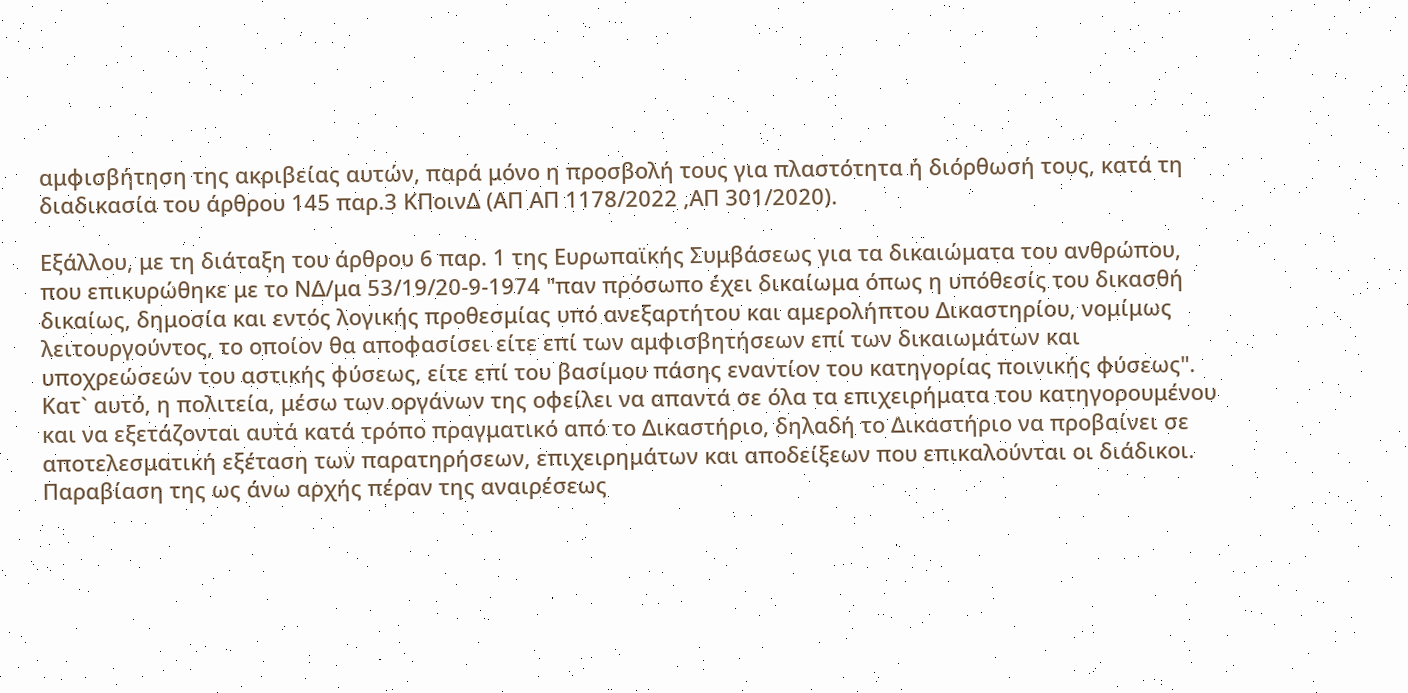αμφισβήτηση της ακριβείας αυτών, παρά μόνο η προσβολή τους για πλαστότητα ή διόρθωσή τους, κατά τη διαδικασία του άρθρου 145 παρ.3 ΚΠοινΔ (ΑΠ ΑΠ 1178/2022 ,ΑΠ 301/2020).

Εξάλλου, με τη διάταξη του άρθρου 6 παρ. 1 της Ευρωπαϊκής Συμβάσεως για τα δικαιώματα του ανθρώπου, που επικυρώθηκε με το ΝΔ/μα 53/19/20-9-1974 "παν πρόσωπο έχει δικαίωμα όπως η υπόθεσίς του δικασθή δικαίως, δημοσία και εντός λογικής προθεσμίας υπό ανεξαρτήτου και αμερολήπτου Δικαστηρίου, νομίμως λειτουργούντος, το οποίον θα αποφασίσει είτε επί των αμφισβητήσεων επί των δικαιωμάτων και υποχρεώσεών του αστικής φύσεως, είτε επί του βασίμου πάσης εναντίον του κατηγορίας ποινικής φύσεως". Κατ` αυτό, η πολιτεία, μέσω των οργάνων της οφείλει να απαντά σε όλα τα επιχειρήματα του κατηγορουμένου και να εξετάζονται αυτά κατά τρόπο πραγματικό από το Δικαστήριο, δηλαδή το Δικαστήριο να προβαίνει σε αποτελεσματική εξέταση των παρατηρήσεων, επιχειρημάτων και αποδείξεων που επικαλούνται οι διάδικοι. Παραβίαση της ως άνω αρχής πέραν της αναιρέσεως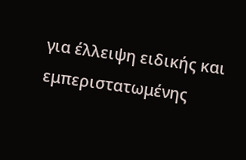για έλλειψη ειδικής και εμπεριστατωμένης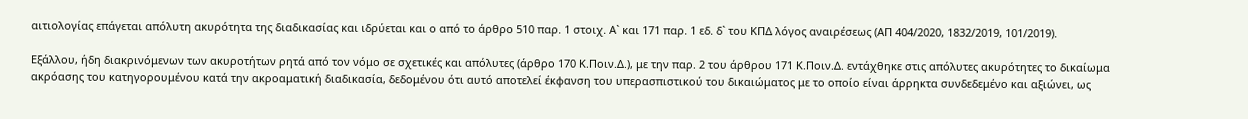αιτιολογίας επάγεται απόλυτη ακυρότητα της διαδικασίας και ιδρύεται και ο από το άρθρο 510 παρ. 1 στοιχ. Α` και 171 παρ. 1 εδ. δ` του ΚΠΔ λόγος αναιρέσεως (ΑΠ 404/2020, 1832/2019, 101/2019).

Εξάλλου, ήδη διακρινόμενων των ακυροτήτων ρητά από τον νόμο σε σχετικές και απόλυτες (άρθρο 170 Κ.Ποιν.Δ.), με την παρ. 2 του άρθρου 171 Κ.Ποιν.Δ. εντάχθηκε στις απόλυτες ακυρότητες το δικαίωμα ακρόασης του κατηγορουμένου κατά την ακροαματική διαδικασία, δεδομένου ότι αυτό αποτελεί έκφανση του υπερασπιστικού του δικαιώματος με το οποίο είναι άρρηκτα συνδεδεμένο και αξιώνει, ως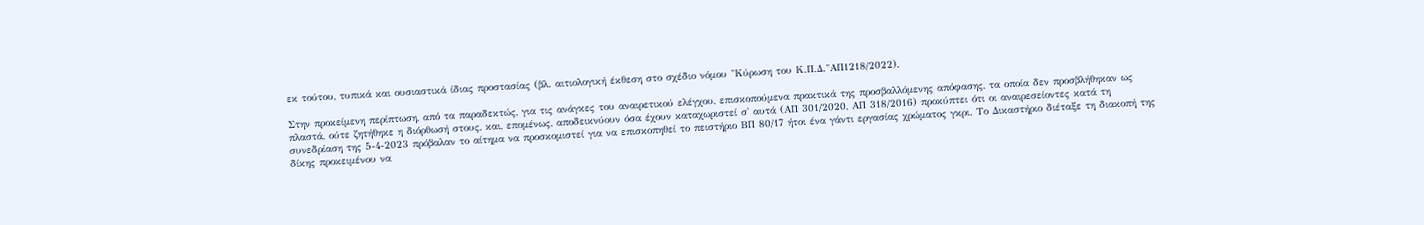εκ τούτου, τυπικά και ουσιαστικά ίδιας προστασίας (βλ. αιτιολογική έκθεση στο σχέδιο νόμου "Κύρωση του Κ.Π.Δ."ΑΠ1218/2022).

Στην προκείμενη περίπτωση, από τα παραδεκτώς, για τις ανάγκες του αναιρετικού ελέγχου, επισκοπούμενα πρακτικά της προσβαλλόμενης απόφασης, τα οποία δεν προσβλήθηκαν ως πλαστά, ούτε ζητήθηκε η διόρθωσή στους, και, επομένως, αποδεικνύουν όσα έχουν καταχωριστεί σ' αυτά (ΑΠ 301/2020, ΑΠ 318/2016) προκύπτει ότι οι αναιρεσείοντες κατά τη συνεδρίαση της 5-4-2023 πρόβαλαν το αίτημα να προσκομιστεί για να επισκοπηθεί το πειστήριο ΒΠ 80/17 ήτοι ένα γάντι εργασίας χρώματος γκρι. Το Δικαστήριο διέταξε τη διακοπή της δίκης προκειμένου να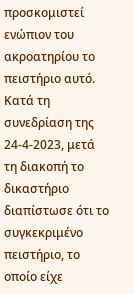προσκομιστεί ενώπιον του ακροατηρίου το πειστήριο αυτό. Κατά τη συνεδρίαση της 24-4-2023, μετά τη διακοπή το δικαστήριο διαπίστωσε ότι το συγκεκριμένο πειστήριο, το οποίο είχε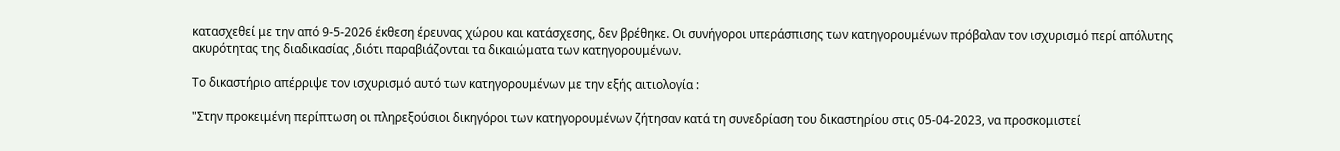κατασχεθεί με την από 9-5-2026 έκθεση έρευνας χώρου και κατάσχεσης, δεν βρέθηκε. Οι συνήγοροι υπεράσπισης των κατηγορουμένων πρόβαλαν τον ισχυρισμό περί απόλυτης ακυρότητας της διαδικασίας ,διότι παραβιάζονται τα δικαιώματα των κατηγορουμένων.

Το δικαστήριο απέρριψε τον ισχυρισμό αυτό των κατηγορουμένων με την εξής αιτιολογία :

"Στην προκειμένη περίπτωση οι πληρεξούσιοι δικηγόροι των κατηγορουμένων ζήτησαν κατά τη συνεδρίαση του δικαστηρίου στις 05-04-2023, να προσκομιστεί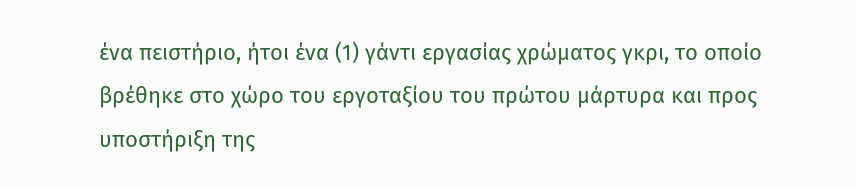ένα πειστήριο, ήτοι ένα (1) γάντι εργασίας χρώματος γκρι, το οποίο βρέθηκε στο χώρο του εργοταξίου του πρώτου μάρτυρα και προς υποστήριξη της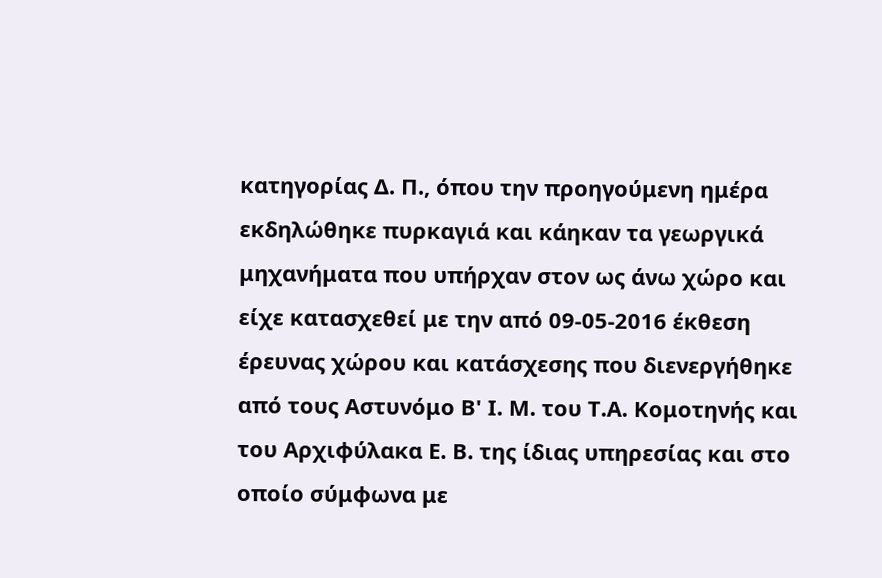κατηγορίας Δ. Π., όπου την προηγούμενη ημέρα εκδηλώθηκε πυρκαγιά και κάηκαν τα γεωργικά μηχανήματα που υπήρχαν στον ως άνω χώρο και είχε κατασχεθεί με την από 09-05-2016 έκθεση έρευνας χώρου και κατάσχεσης που διενεργήθηκε από τους Αστυνόμο Β' Ι. Μ. του Τ.Α. Κομοτηνής και του Αρχιφύλακα Ε. Β. της ίδιας υπηρεσίας και στο οποίο σύμφωνα με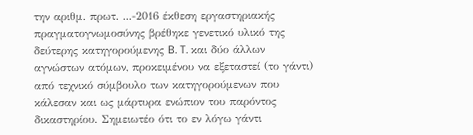την αριθμ. πρωτ. ...-2016 έκθεση εργαστηριακής πραγματογνωμοσύνης βρέθηκε γενετικό υλικό της δεύτερης κατηγορούμενης B. T. και δύο άλλων αγνώστων ατόμων, προκειμένου να εξεταστεί (το γάντι) από τεχνικό σύμβουλο των κατηγορούμενων που κάλεσαν και ως μάρτυρα ενώπιον του παρόντος δικαστηρίου. Σημειωτέο ότι το εν λόγω γάντι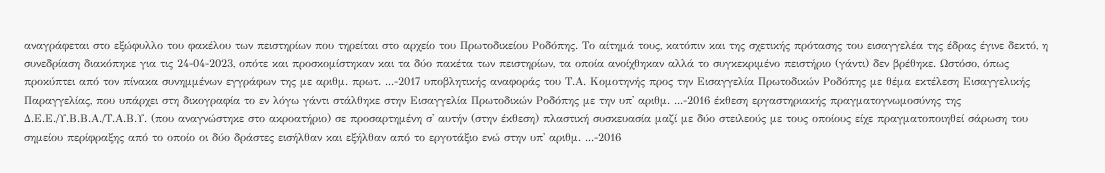αναγράφεται στο εξώφυλλο του φακέλου των πειστηρίων που τηρείται στο αρχείο του Πρωτοδικείου Ροδόπης. Το αίτημά τους, κατόπιν και της σχετικής πρότασης του εισαγγελέα της έδρας έγινε δεκτό, η συνεδρίαση διακόπηκε για τις 24-04-2023, οπότε και προσκομίστηκαν και τα δύο πακέτα των πειστηρίων, τα οποία ανοίχθηκαν αλλά το συγκεκριμένο πειστήριο (γάντι) δεν βρέθηκε. Ωστόσο, όπως προκύπτει από τον πίνακα συνημμένων εγγράφων της με αριθμ. πρωτ. ...-2017 υποβλητικής αναφοράς του Τ.Α. Κομοτηνής προς την Εισαγγελία Πρωτοδικών Ροδόπης με θέμα εκτέλεση Εισαγγελικής Παραγγελίας, που υπάρχει στη δικογραφία το εν λόγω γάντι στάλθηκε στην Εισαγγελία Πρωτοδικών Ροδόπης με την υπ' αριθμ. ...-2016 έκθεση εργαστηριακής πραγματογνωμοσύνης της Δ.Ε.Ε./Υ.Β.Β.Α./Τ.Α.Β.Υ. (που αναγνώστηκε στο ακροατήριο) σε προσαρτημένη σ' αυτήν (στην έκθεση) πλαστική συσκευασία μαζί με δύο στειλεούς με τους οποίους είχε πραγματοποιηθεί σάρωση του σημείου περίφραξης από το οποίο οι δύο δράστες εισήλθαν και εξήλθαν από το εργοτάξιο ενώ στην υπ' αριθμ. ...-2016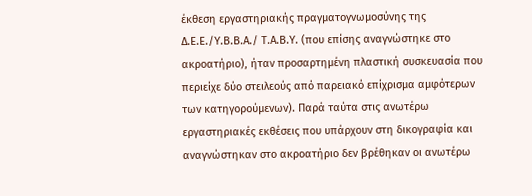έκθεση εργαστηριακής πραγματογνωμοσύνης της Δ.Ε.Ε./Υ.Β.Β.Α./ Τ.Α.Β.Υ. (που επίσης αναγνώστηκε στο ακροατήριο), ήταν προσαρτημένη πλαστική συσκευασία που περιείχε δύο στειλεούς από παρειακό επίχρισμα αμφότερων των κατηγορούμενων). Παρά ταύτα στις ανωτέρω εργαστηριακές εκθέσεις που υπάρχουν στη δικογραφία και αναγνώστηκαν στο ακροατήριο δεν βρέθηκαν οι ανωτέρω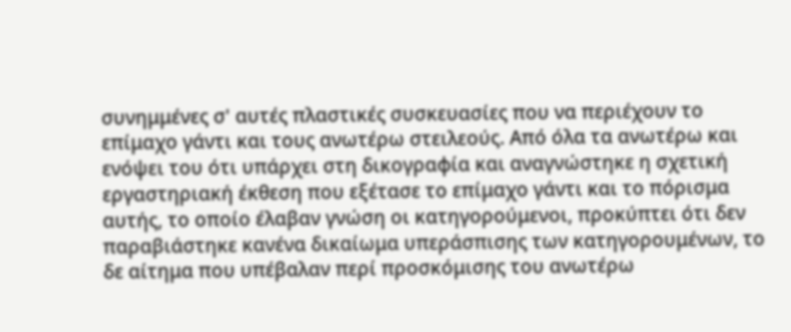συνημμένες σ' αυτές πλαστικές συσκευασίες που να περιέχουν το επίμαχο γάντι και τους ανωτέρω στειλεούς. Από όλα τα ανωτέρω και ενόψει του ότι υπάρχει στη δικογραφία και αναγνώστηκε η σχετική εργαστηριακή έκθεση που εξέτασε το επίμαχο γάντι και το πόρισμα αυτής, το οποίο έλαβαν γνώση οι κατηγορούμενοι, προκύπτει ότι δεν παραβιάστηκε κανένα δικαίωμα υπεράσπισης των κατηγορουμένων, το δε αίτημα που υπέβαλαν περί προσκόμισης του ανωτέρω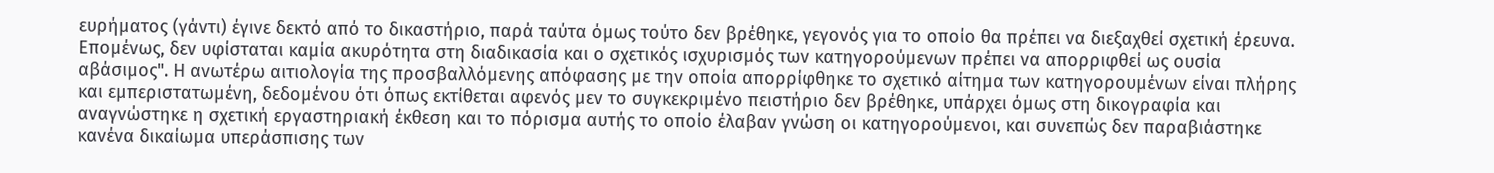ευρήματος (γάντι) έγινε δεκτό από το δικαστήριο, παρά ταύτα όμως τούτο δεν βρέθηκε, γεγονός για το οποίο θα πρέπει να διεξαχθεί σχετική έρευνα. Επομένως, δεν υφίσταται καμία ακυρότητα στη διαδικασία και ο σχετικός ισχυρισμός των κατηγορούμενων πρέπει να απορριφθεί ως ουσία αβάσιμος". Η ανωτέρω αιτιολογία της προσβαλλόμενης απόφασης με την οποία απορρίφθηκε το σχετικό αίτημα των κατηγορουμένων είναι πλήρης και εμπεριστατωμένη, δεδομένου ότι όπως εκτίθεται αφενός μεν το συγκεκριμένο πειστήριο δεν βρέθηκε, υπάρχει όμως στη δικογραφία και αναγνώστηκε η σχετική εργαστηριακή έκθεση και το πόρισμα αυτής το οποίο έλαβαν γνώση οι κατηγορούμενοι, και συνεπώς δεν παραβιάστηκε κανένα δικαίωμα υπεράσπισης των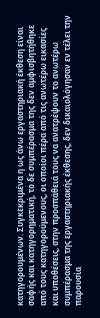κατηγορουμένων. Συγκεκριμένα η ως άνω εργαστηριακή έκθεση είναι σαφής και κατηγορηματική, το δε συμπέρασμα της δεν αμφισβητήθηκε από τους κατηγορούμενους, οι οποίοι πέρα από τις ανωτέρω εικασίες και υποθέσεις, στην προσπάθειά τους να ανατρέψουν το ανωτέρω συμπέρασμα της εργαστηριακής έκθεσης, δεν δικαιολόγησαν εν τέλει την παρουσία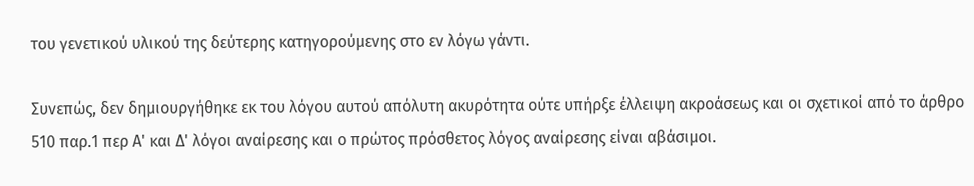του γενετικού υλικού της δεύτερης κατηγορούμενης στο εν λόγω γάντι.

Συνεπώς, δεν δημιουργήθηκε εκ του λόγου αυτού απόλυτη ακυρότητα ούτε υπήρξε έλλειψη ακροάσεως και οι σχετικοί από το άρθρο 510 παρ.1 περ Α' και Δ' λόγοι αναίρεσης και ο πρώτος πρόσθετος λόγος αναίρεσης είναι αβάσιμοι.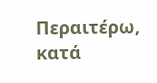Περαιτέρω, κατά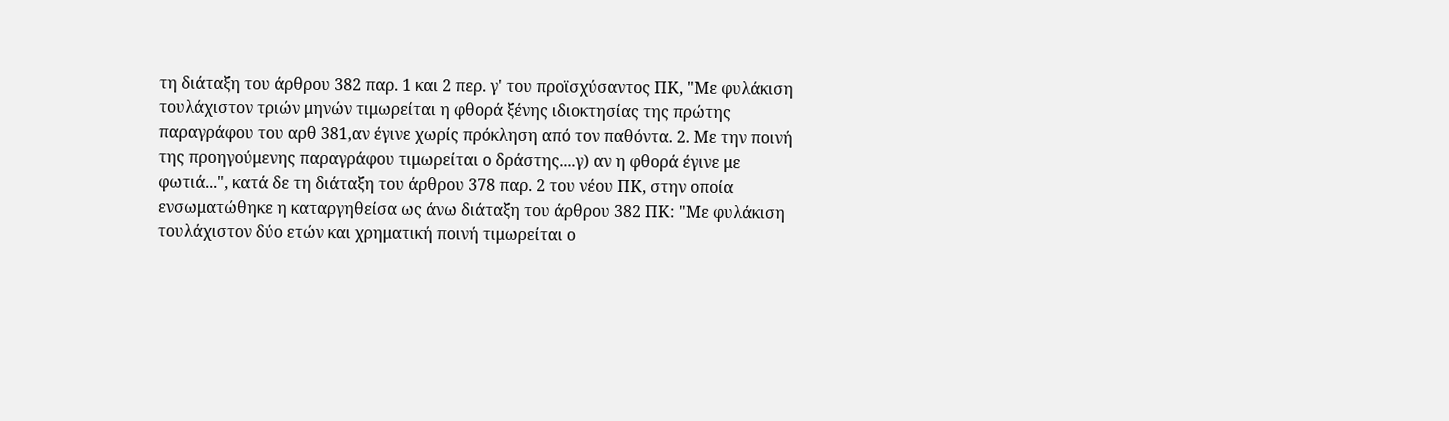τη διάταξη του άρθρου 382 παρ. 1 και 2 περ. γ' του προϊσχύσαντος ΠΚ, "Με φυλάκιση τουλάχιστον τριών μηνών τιμωρείται η φθορά ξένης ιδιοκτησίας της πρώτης παραγράφου του αρθ 381,αν έγινε χωρίς πρόκληση από τον παθόντα. 2. Με την ποινή της προηγούμενης παραγράφου τιμωρείται ο δράστης....γ) αν η φθορά έγινε με φωτιά...", κατά δε τη διάταξη του άρθρου 378 παρ. 2 του νέου ΠΚ, στην οποία ενσωματώθηκε η καταργηθείσα ως άνω διάταξη του άρθρου 382 ΠΚ: "Με φυλάκιση τουλάχιστον δύο ετών και χρηματική ποινή τιμωρείται ο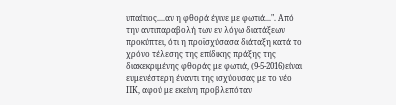υπαίτιος....αν η φθορά έγινε με φωτιά...". Από την αντιπαραβολή των εν λόγω διατάξεων προκύπτει, ότι η προϊσχύσασα διάταξη κατά το χρόνο τέλεσης της επίδικης πράξης της διακεκριμένης φθοράς με φωτιά, (9-5-2016)είναι ευμενέστερη έναντι της ισχύουσας με το νέο ΠΚ, αφού με εκείνη προβλεπόταν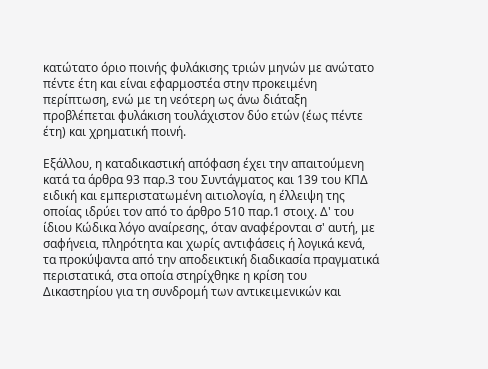κατώτατο όριο ποινής φυλάκισης τριών μηνών με ανώτατο πέντε έτη και είναι εφαρμοστέα στην προκειμένη περίπτωση, ενώ με τη νεότερη ως άνω διάταξη προβλέπεται φυλάκιση τουλάχιστον δύο ετών (έως πέντε έτη) και χρηματική ποινή.

Εξάλλου, η καταδικαστική απόφαση έχει την απαιτούμενη κατά τα άρθρα 93 παρ.3 του Συντάγματος και 139 του ΚΠΔ ειδική και εμπεριστατωμένη αιτιολογία, η έλλειψη της οποίας ιδρύει τον από το άρθρο 510 παρ.1 στοιχ. Δ' του ίδιου Κώδικα λόγο αναίρεσης, όταν αναφέρονται σ' αυτή, με σαφήνεια, πληρότητα και χωρίς αντιφάσεις ή λογικά κενά, τα προκύψαντα από την αποδεικτική διαδικασία πραγματικά περιστατικά, στα οποία στηρίχθηκε η κρίση του Δικαστηρίου για τη συνδρομή των αντικειμενικών και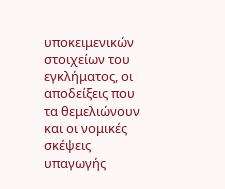υποκειμενικών στοιχείων του εγκλήματος, οι αποδείξεις που τα θεμελιώνουν και οι νομικές σκέψεις υπαγωγής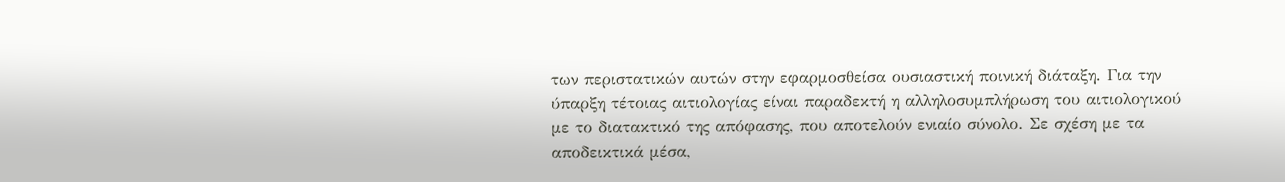των περιστατικών αυτών στην εφαρμοσθείσα ουσιαστική ποινική διάταξη. Για την ύπαρξη τέτοιας αιτιολογίας είναι παραδεκτή η αλληλοσυμπλήρωση του αιτιολογικού με το διατακτικό της απόφασης, που αποτελούν ενιαίο σύνολο. Σε σχέση με τα αποδεικτικά μέσα,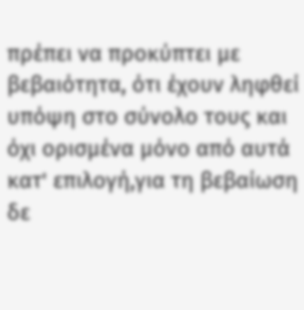πρέπει να προκύπτει με βεβαιότητα, ότι έχουν ληφθεί υπόψη στο σύνολο τους και όχι ορισμένα μόνο από αυτά κατ' επιλογή,για τη βεβαίωση δε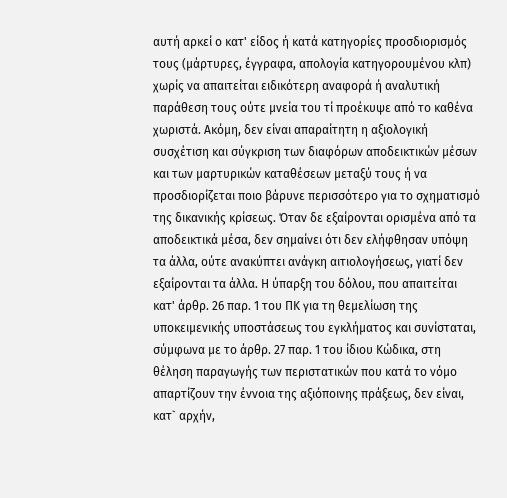αυτή αρκεί ο κατ' είδος ή κατά κατηγορίες προσδιορισμός τους (μάρτυρες, έγγραφα, απολογία κατηγορουμένου κλπ) χωρίς να απαιτείται ειδικότερη αναφορά ή αναλυτική παράθεση τους ούτε μνεία του τί προέκυψε από το καθένα χωριστά. Ακόμη, δεν είναι απαραίτητη η αξιολογική συσχέτιση και σύγκριση των διαφόρων αποδεικτικών μέσων και των μαρτυρικών καταθέσεων μεταξύ τους ή να προσδιορίζεται ποιο βάρυνε περισσότερο για το σχηματισμό της δικανικής κρίσεως. Όταν δε εξαίρονται ορισμένα από τα αποδεικτικά μέσα, δεν σημαίνει ότι δεν ελήφθησαν υπόψη τα άλλα, ούτε ανακύπτει ανάγκη αιτιολογήσεως, γιατί δεν εξαίρονται τα άλλα. Η ύπαρξη του δόλου, που απαιτείται κατ' άρθρ. 26 παρ. 1 του ΠΚ για τη θεμελίωση της υποκειμενικής υποστάσεως του εγκλήματος και συνίσταται, σύμφωνα με το άρθρ. 27 παρ. 1 του ίδιου Κώδικα, στη θέληση παραγωγής των περιστατικών που κατά το νόμο απαρτίζουν την έννοια της αξιόποινης πράξεως, δεν είναι, κατ` αρχήν,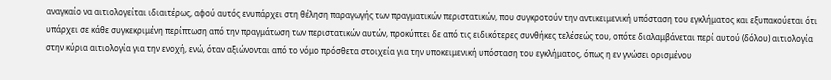αναγκαίο να αιτιολογείται ιδιαιτέρως, αφού αυτός ενυπάρχει στη θέληση παραγωγής των πραγματικών περιστατικών, που συγκροτούν την αντικειμενική υπόσταση του εγκλήματος και εξυπακούεται ότι υπάρχει σε κάθε συγκεκριμένη περίπτωση από την πραγμάτωση των περιστατικών αυτών, προκύπτει δε από τις ειδικότερες συνθήκες τελέσεώς του, οπότε διαλαμβάνεται περί αυτού (δόλου) αιτιολογία στην κύρια αιτιολογία για την ενοχή, ενώ, όταν αξιώνονται από το νόμο πρόσθετα στοιχεία για την υποκειμενική υπόσταση του εγκλήματος, όπως η εν γνώσει ορισμένου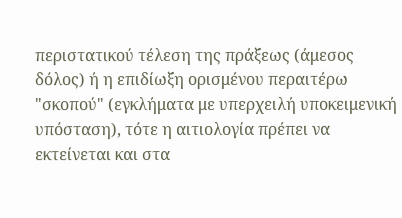περιστατικού τέλεση της πράξεως (άμεσος δόλος) ή η επιδίωξη ορισμένου περαιτέρω "σκοπού" (εγκλήματα με υπερχειλή υποκειμενική υπόσταση), τότε η αιτιολογία πρέπει να εκτείνεται και στα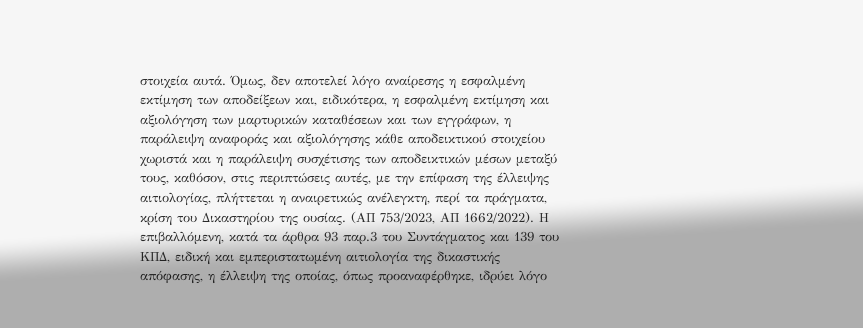στοιχεία αυτά. Όμως, δεν αποτελεί λόγο αναίρεσης η εσφαλμένη εκτίμηση των αποδείξεων και, ειδικότερα, η εσφαλμένη εκτίμηση και αξιολόγηση των μαρτυρικών καταθέσεων και των εγγράφων, η παράλειψη αναφοράς και αξιολόγησης κάθε αποδεικτικού στοιχείου χωριστά και η παράλειψη συσχέτισης των αποδεικτικών μέσων μεταξύ τους, καθόσον, στις περιπτώσεις αυτές, με την επίφαση της έλλειψης αιτιολογίας, πλήττεται η αναιρετικώς ανέλεγκτη, περί τα πράγματα, κρίση του Δικαστηρίου της ουσίας. (ΑΠ 753/2023, ΑΠ 1662/2022). Η επιβαλλόμενη, κατά τα άρθρα 93 παρ.3 του Συντάγματος και 139 του ΚΠΔ, ειδική και εμπεριστατωμένη αιτιολογία της δικαστικής απόφασης, η έλλειψη της οποίας, όπως προαναφέρθηκε, ιδρύει λόγο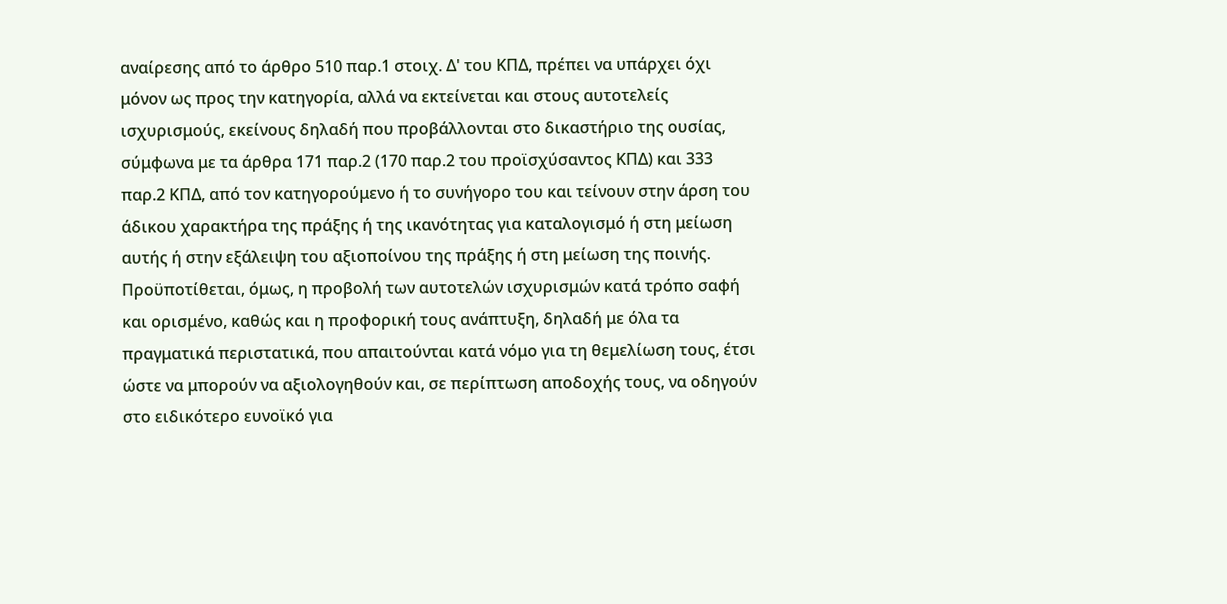αναίρεσης από το άρθρο 510 παρ.1 στοιχ. Δ' του ΚΠΔ, πρέπει να υπάρχει όχι μόνον ως προς την κατηγορία, αλλά να εκτείνεται και στους αυτοτελείς ισχυρισμούς, εκείνους δηλαδή που προβάλλονται στο δικαστήριο της ουσίας, σύμφωνα με τα άρθρα 171 παρ.2 (170 παρ.2 του προϊσχύσαντος ΚΠΔ) και 333 παρ.2 ΚΠΔ, από τον κατηγορούμενο ή το συνήγορο του και τείνουν στην άρση του άδικου χαρακτήρα της πράξης ή της ικανότητας για καταλογισμό ή στη μείωση αυτής ή στην εξάλειψη του αξιοποίνου της πράξης ή στη μείωση της ποινής. Προϋποτίθεται, όμως, η προβολή των αυτοτελών ισχυρισμών κατά τρόπο σαφή και ορισμένο, καθώς και η προφορική τους ανάπτυξη, δηλαδή με όλα τα πραγματικά περιστατικά, που απαιτούνται κατά νόμο για τη θεμελίωση τους, έτσι ώστε να μπορούν να αξιολογηθούν και, σε περίπτωση αποδοχής τους, να οδηγούν στο ειδικότερο ευνοϊκό για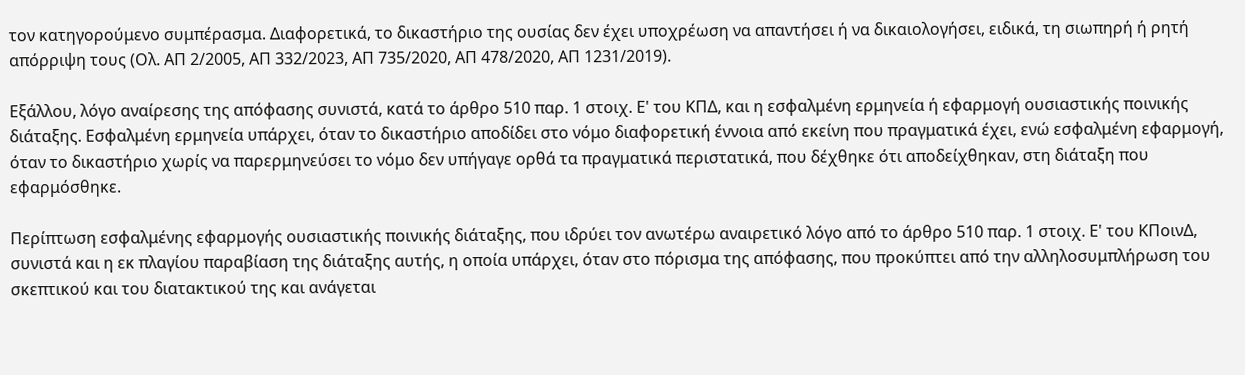τον κατηγορούμενο συμπέρασμα. Διαφορετικά, το δικαστήριο της ουσίας δεν έχει υποχρέωση να απαντήσει ή να δικαιολογήσει, ειδικά, τη σιωπηρή ή ρητή απόρριψη τους (Ολ. ΑΠ 2/2005, ΑΠ 332/2023, ΑΠ 735/2020, ΑΠ 478/2020, ΑΠ 1231/2019).

Εξάλλου, λόγο αναίρεσης της απόφασης συνιστά, κατά το άρθρο 510 παρ. 1 στοιχ. Ε' του ΚΠΔ, και η εσφαλμένη ερμηνεία ή εφαρμογή ουσιαστικής ποινικής διάταξης. Εσφαλμένη ερμηνεία υπάρχει, όταν το δικαστήριο αποδίδει στο νόμο διαφορετική έννοια από εκείνη που πραγματικά έχει, ενώ εσφαλμένη εφαρμογή, όταν το δικαστήριο χωρίς να παρερμηνεύσει το νόμο δεν υπήγαγε ορθά τα πραγματικά περιστατικά, που δέχθηκε ότι αποδείχθηκαν, στη διάταξη που εφαρμόσθηκε.

Περίπτωση εσφαλμένης εφαρμογής ουσιαστικής ποινικής διάταξης, που ιδρύει τον ανωτέρω αναιρετικό λόγο από το άρθρο 510 παρ. 1 στοιχ. Ε' του ΚΠοινΔ, συνιστά και η εκ πλαγίου παραβίαση της διάταξης αυτής, η οποία υπάρχει, όταν στο πόρισμα της απόφασης, που προκύπτει από την αλληλοσυμπλήρωση του σκεπτικού και του διατακτικού της και ανάγεται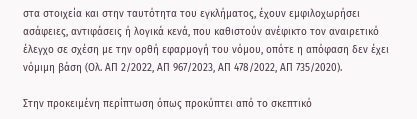στα στοιχεία και στην ταυτότητα του εγκλήματος, έχουν εμφιλοχωρήσει ασάφειες, αντιφάσεις ή λογικά κενά, που καθιστούν ανέφικτο τον αναιρετικό έλεγχο σε σχέση με την ορθή εφαρμογή του νόμου, οπότε η απόφαση δεν έχει νόμιμη βάση (Ολ. ΑΠ 2/2022, ΑΠ 967/2023, ΑΠ 478/2022, ΑΠ 735/2020).

Στην προκειμένη περίπτωση όπως προκύπτει από το σκεπτικό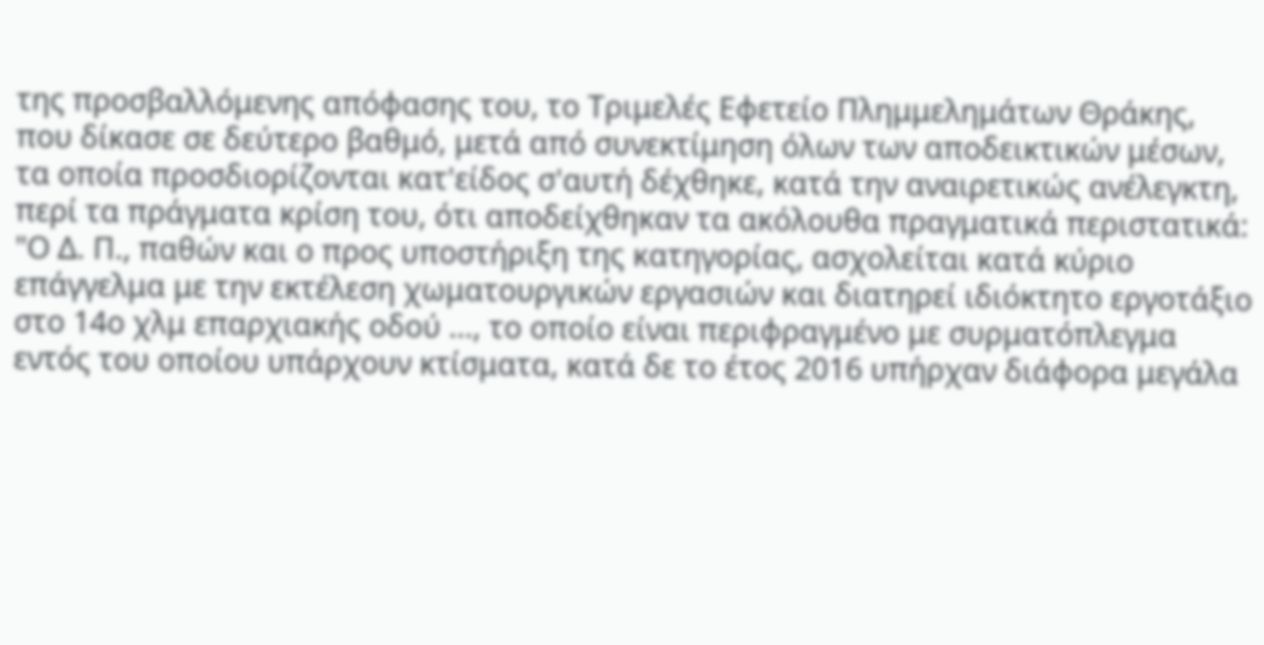της προσβαλλόμενης απόφασης του, το Τριμελές Εφετείο Πλημμελημάτων Θράκης, που δίκασε σε δεύτερο βαθμό, μετά από συνεκτίμηση όλων των αποδεικτικών μέσων, τα οποία προσδιορίζονται κατ'είδος σ'αυτή δέχθηκε, κατά την αναιρετικώς ανέλεγκτη, περί τα πράγματα κρίση του, ότι αποδείχθηκαν τα ακόλουθα πραγματικά περιστατικά: "Ο Δ. Π., παθών και ο προς υποστήριξη της κατηγορίας, ασχολείται κατά κύριο επάγγελμα με την εκτέλεση χωματουργικών εργασιών και διατηρεί ιδιόκτητο εργοτάξιο στο 14ο χλμ επαρχιακής οδού ..., το οποίο είναι περιφραγμένο με συρματόπλεγμα εντός του οποίου υπάρχουν κτίσματα, κατά δε το έτος 2016 υπήρχαν διάφορα μεγάλα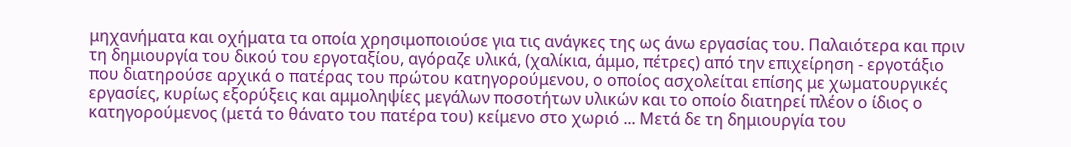μηχανήματα και οχήματα τα οποία χρησιμοποιούσε για τις ανάγκες της ως άνω εργασίας του. Παλαιότερα και πριν τη δημιουργία του δικού του εργοταξίου, αγόραζε υλικά, (χαλίκια, άμμο, πέτρες) από την επιχείρηση - εργοτάξιο που διατηρούσε αρχικά ο πατέρας του πρώτου κατηγορούμενου, ο οποίος ασχολείται επίσης με χωματουργικές εργασίες, κυρίως εξορύξεις και αμμοληψίες μεγάλων ποσοτήτων υλικών και το οποίο διατηρεί πλέον ο ίδιος ο κατηγορούμενος (μετά το θάνατο του πατέρα του) κείμενο στο χωριό ... Μετά δε τη δημιουργία του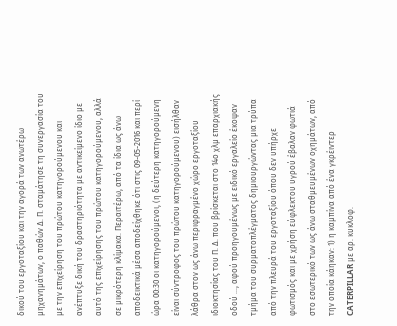δικού του εργοταξίου και την αγορά των ανωτέρω μηχανημάτων, ο παθών Δ. Π. σταμάτησε τη συνεργασία του με την επιχείρηση του πρώτου κατηγορούμενου και ανέπτυξε δική του δραστηριότητα με αντικείμενο ίδιο με αυτό της επιχείρησης του πρώτου κατηγορούμενου, αλλά σε μικρότερη κλίμακα. Περαιτέρω, από τα ίδια ως άνω αποδεικτικά μέσα αποδείχθηκε ότι στις 09-05-2016 και περί ώρα 00:30 οι κατηγορούμενοι, (η δεύτερη κατηγορούμενη είναι σύντροφος του πρώτου κατηγορούμενου) εισήλθαν λάθρα στον ως άνω περιφραγμένο χώρο εργοταξίου ιδιοκτησίας του Π. Δ. που βρίσκεται στο 14ο χλμ επαρχιακής οδού ..., αφού προηγουμένως με ειδικό εργαλείο έκοψαν τμήμα του συρματοπλέγματος δημιουργώντας μια τρύπα από την πλευρά του εργοταξίου όπου δεν υπήρχε φωτισμός και με χρήση εύφλεκτου υγρού έβαλαν φωτιά στο εσωτερικό των ως άνω σταθμευμένων οχημάτων, από την οποία κάηκαν: 1) η καμπίνα από ένα γκρέιντερ CATERPILLAR με αρ. κυκλοφ.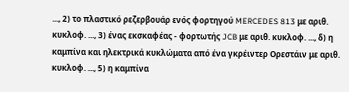..., 2) το πλαστικό ρεζερβουάρ ενός φορτηγού MERCEDES 813 με αριθ. κυκλοφ. ..., 3) ένας εκσκαφέας - φορτωτής JCB με αριθ. κυκλοφ. ..., δ) η καμπίνα και ηλεκτρικά κυκλώματα από ένα γκρέιντερ Ορεστάιν με αριθ. κυκλοφ. ..., 5) η καμπίνα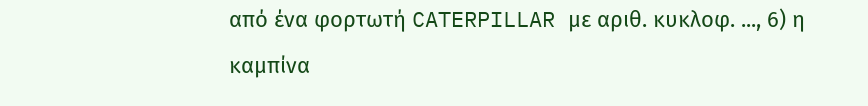από ένα φορτωτή CATERPILLAR με αριθ. κυκλοφ. ..., 6) η καμπίνα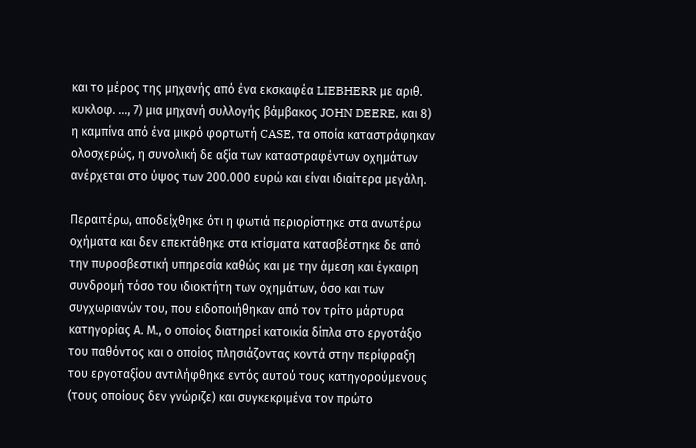και το μέρος της μηχανής από ένα εκσκαφέα LIEBHERR με αριθ. κυκλοφ. ..., 7) μια μηχανή συλλογής βάμβακος JOHN DEERE, και 8) η καμπίνα από ένα μικρό φορτωτή CASE, τα οποία καταστράφηκαν ολοσχερώς, η συνολική δε αξία των καταστραφέντων οχημάτων ανέρχεται στο ύψος των 200.000 ευρώ και είναι ιδιαίτερα μεγάλη.

Περαιτέρω, αποδείχθηκε ότι η φωτιά περιορίστηκε στα ανωτέρω οχήματα και δεν επεκτάθηκε στα κτίσματα κατασβέστηκε δε από την πυροσβεστική υπηρεσία καθώς και με την άμεση και έγκαιρη συνδρομή τόσο του ιδιοκτήτη των οχημάτων, όσο και των συγχωριανών του, που ειδοποιήθηκαν από τον τρίτο μάρτυρα κατηγορίας Α. Μ., ο οποίος διατηρεί κατοικία δίπλα στο εργοτάξιο του παθόντος και ο οποίος πλησιάζοντας κοντά στην περίφραξη του εργοταξίου αντιλήφθηκε εντός αυτού τους κατηγορούμενους (τους οποίους δεν γνώριζε) και συγκεκριμένα τον πρώτο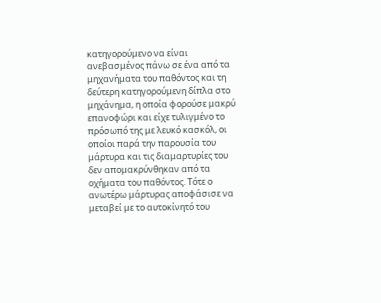κατηγορούμενο να είναι ανεβασμένος πάνω σε ένα από τα μηχανήματα του παθόντος και τη δεύτερη κατηγορούμενη δίπλα στο μηχάνημα, η οποία φορούσε μακρύ επανοφώρι και είχε τυλιγμένο το πρόσωπό της με λευκό κασκόλ, οι οποίοι παρά την παρουσία του μάρτυρα και τις διαμαρτυρίες του δεν απομακρύνθηκαν από τα οχήματα του παθόντος. Τότε ο ανωτέρω μάρτυρας αποφάσισε να μεταβεί με το αυτοκίνητό του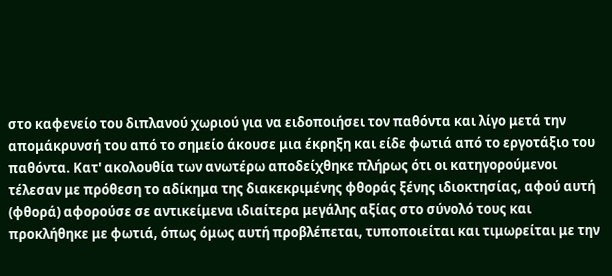στο καφενείο του διπλανού χωριού για να ειδοποιήσει τον παθόντα και λίγο μετά την απομάκρυνσή του από το σημείο άκουσε μια έκρηξη και είδε φωτιά από το εργοτάξιο του παθόντα. Κατ' ακολουθία των ανωτέρω αποδείχθηκε πλήρως ότι οι κατηγορούμενοι τέλεσαν με πρόθεση το αδίκημα της διακεκριμένης φθοράς ξένης ιδιοκτησίας, αφού αυτή (φθορά) αφορούσε σε αντικείμενα ιδιαίτερα μεγάλης αξίας στο σύνολό τους και προκλήθηκε με φωτιά, όπως όμως αυτή προβλέπεται, τυποποιείται και τιμωρείται με την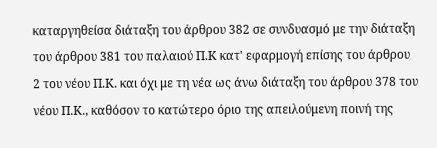καταργηθείσα διάταξη του άρθρου 382 σε συνδυασμό με την διάταξη του άρθρου 381 του παλαιού Π.Κ κατ' εφαρμογή επίσης του άρθρου 2 του νέου Π.Κ. και όχι με τη νέα ως άνω διάταξη του άρθρου 378 του νέου Π.Κ., καθόσον το κατώτερο όριο της απειλούμενη ποινή της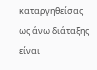καταργηθείσας ως άνω διάταξης είναι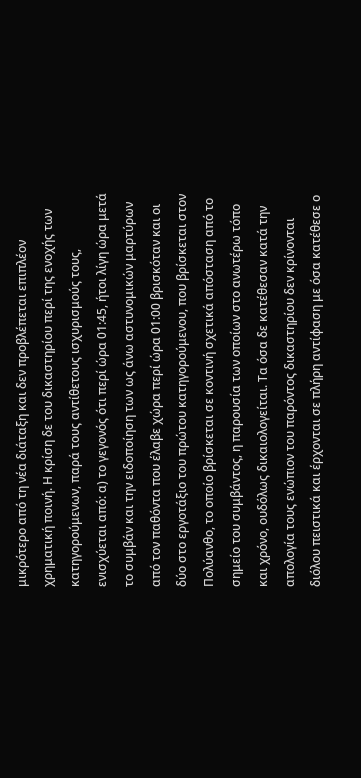μικρότερο από τη νέα διάταξη και δεν προβλέπεται επιπλέον χρηματική ποινή. Η κρίση δε του δικαστηρίου περί της ενοχής των κατηγορούμενων, παρά τους αντίθετους ισχυρισμούς τους, ενισχύεται από: α) το γεγονός ότι περί ώρα 01:45, ήτοι λίγη ώρα μετά το συμβάν και την ειδοποίηση των ως άνω αστυνομικών μαρτύρων από τον παθόντα που έλαβε χώρα περί ώρα 01:00 βρισκόταν και οι δύο στο εργοτάξιο του πρώτου κατηγορούμενου, που βρίσκεται στον Πολύανθο, το οποίο βρίσκεται σε κοντινή σχετικά απόσταση από το σημείο του συμβάντος, η παρουσία των οποίων στο ανωτέρω τόπο και χρόνο, ουδόλως δικαιολογείται. Τα όσα δε κατέθεσαν κατά την απολογία τους ενώπιον του παρόντος δικαστηρίου δεν κρίνονται διόλου πειστικά και έρχονται σε πλήρη αντίφαση με όσα κατέθεσε ο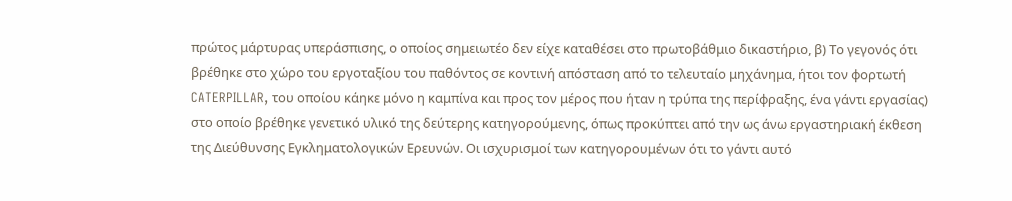πρώτος μάρτυρας υπεράσπισης, ο οποίος σημειωτέο δεν είχε καταθέσει στο πρωτοβάθμιο δικαστήριο, β) Το γεγονός ότι βρέθηκε στο χώρο του εργοταξίου του παθόντος σε κοντινή απόσταση από το τελευταίο μηχάνημα, ήτοι τον φορτωτή CATERPILLAR, του οποίου κάηκε μόνο η καμπίνα και προς τον μέρος που ήταν η τρύπα της περίφραξης, ένα γάντι εργασίας) στο οποίο βρέθηκε γενετικό υλικό της δεύτερης κατηγορούμενης, όπως προκύπτει από την ως άνω εργαστηριακή έκθεση της Διεύθυνσης Εγκληματολογικών Ερευνών. Οι ισχυρισμοί των κατηγορουμένων ότι το γάντι αυτό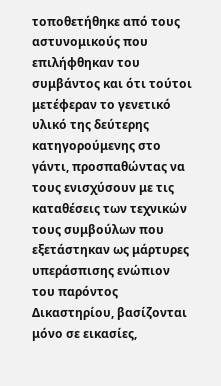τοποθετήθηκε από τους αστυνομικούς που επιλήφθηκαν του συμβάντος και ότι τούτοι μετέφεραν το γενετικό υλικό της δεύτερης κατηγορούμενης στο γάντι, προσπαθώντας να τους ενισχύσουν με τις καταθέσεις των τεχνικών τους συμβούλων που εξετάστηκαν ως μάρτυρες υπεράσπισης ενώπιον του παρόντος Δικαστηρίου, βασίζονται μόνο σε εικασίες,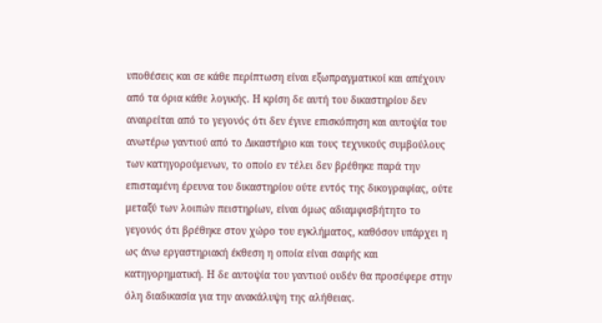υποθέσεις και σε κάθε περίπτωση είναι εξωπραγματικοί και απέχουν από τα όρια κάθε λογικής. Η κρίση δε αυτή του δικαστηρίου δεν αναιρείται από το γεγονός ότι δεν έγινε επισκόπηση και αυτοψία του ανωτέρω γαντιού από το Δικαστήριο και τους τεχνικούς συμβούλους των κατηγορούμενων, το οποίο εν τέλει δεν βρέθηκε παρά την επισταμένη έρευνα του δικαστηρίου ούτε εντός της δικογραφίας, ούτε μεταξύ των λοιπών πειστηρίων, είναι όμως αδιαμφισβήτητο το γεγονός ότι βρέθηκε στον χώρο του εγκλήματος, καθόσον υπάρχει η ως άνω εργαστηριακή έκθεση η οποία είναι σαφής και κατηγορηματική. Η δε αυτοψία του γαντιού ουδέν θα προσέφερε στην όλη διαδικασία για την ανακάλυψη της αλήθειας.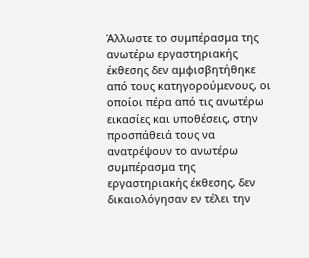Άλλωστε το συμπέρασμα της ανωτέρω εργαστηριακής έκθεσης δεν αμφισβητήθηκε από τους κατηγορούμενους, οι οποίοι πέρα από τις ανωτέρω εικασίες και υποθέσεις, στην προσπάθειά τους να ανατρέψουν το ανωτέρω συμπέρασμα της εργαστηριακής έκθεσης, δεν δικαιολόγησαν εν τέλει την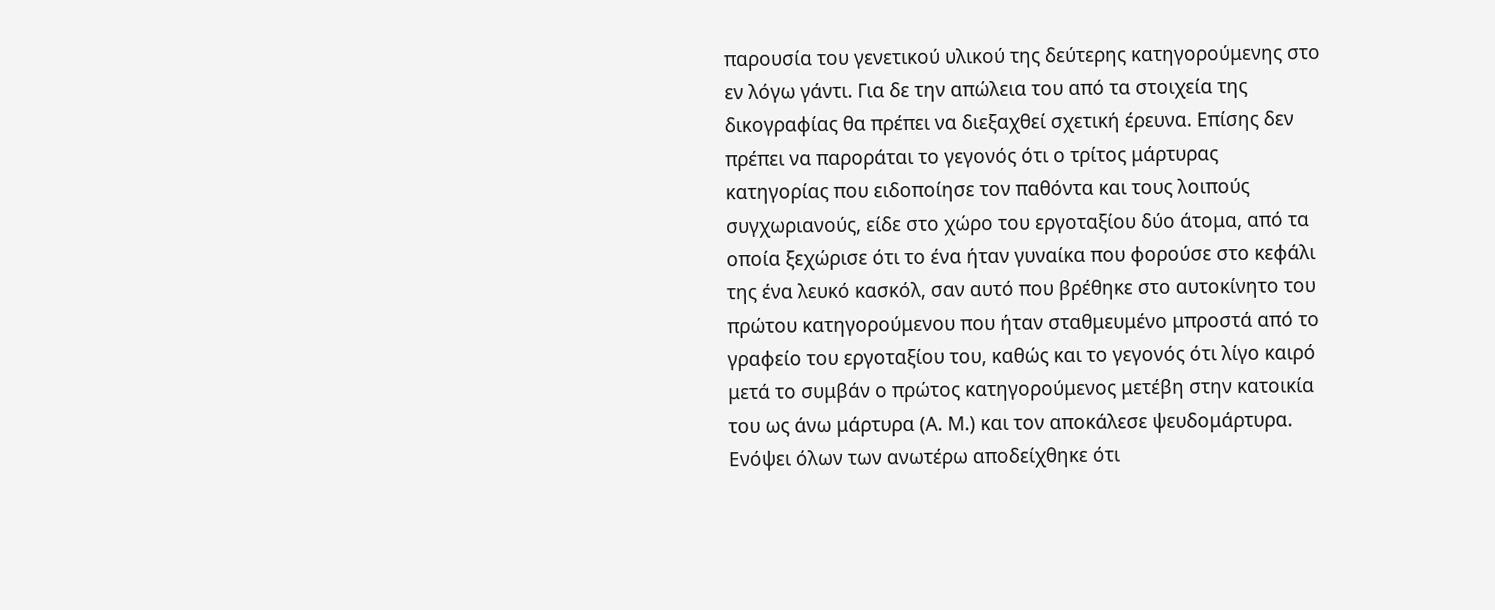παρουσία του γενετικού υλικού της δεύτερης κατηγορούμενης στο εν λόγω γάντι. Για δε την απώλεια του από τα στοιχεία της δικογραφίας θα πρέπει να διεξαχθεί σχετική έρευνα. Επίσης δεν πρέπει να παροράται το γεγονός ότι ο τρίτος μάρτυρας κατηγορίας που ειδοποίησε τον παθόντα και τους λοιπούς συγχωριανούς, είδε στο χώρο του εργοταξίου δύο άτομα, από τα οποία ξεχώρισε ότι το ένα ήταν γυναίκα που φορούσε στο κεφάλι της ένα λευκό κασκόλ, σαν αυτό που βρέθηκε στο αυτοκίνητο του πρώτου κατηγορούμενου που ήταν σταθμευμένο μπροστά από το γραφείο του εργοταξίου του, καθώς και το γεγονός ότι λίγο καιρό μετά το συμβάν ο πρώτος κατηγορούμενος μετέβη στην κατοικία του ως άνω μάρτυρα (Α. Μ.) και τον αποκάλεσε ψευδομάρτυρα. Ενόψει όλων των ανωτέρω αποδείχθηκε ότι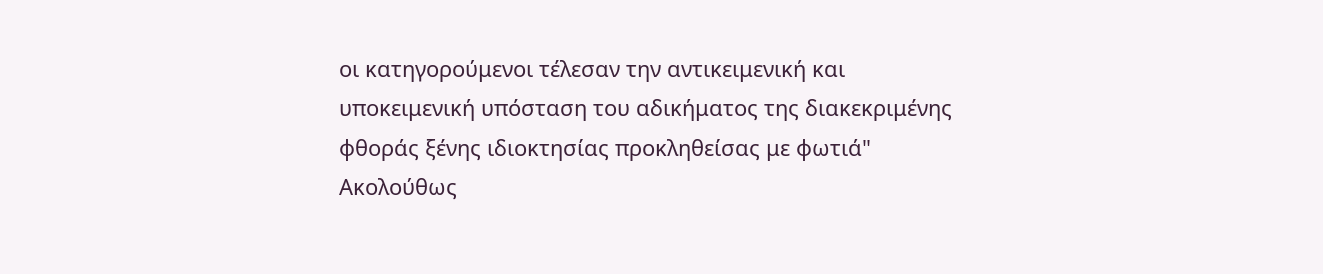οι κατηγορούμενοι τέλεσαν την αντικειμενική και υποκειμενική υπόσταση του αδικήματος της διακεκριμένης φθοράς ξένης ιδιοκτησίας προκληθείσας με φωτιά" Ακολούθως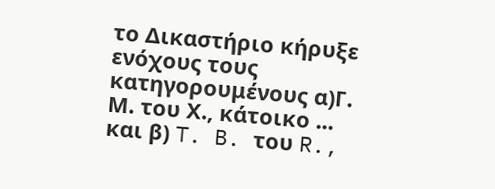το Δικαστήριο κήρυξε ενόχους τους κατηγορουμένους α)Γ. Μ. του Χ., κάτοικο ... και β) T. B. του R.,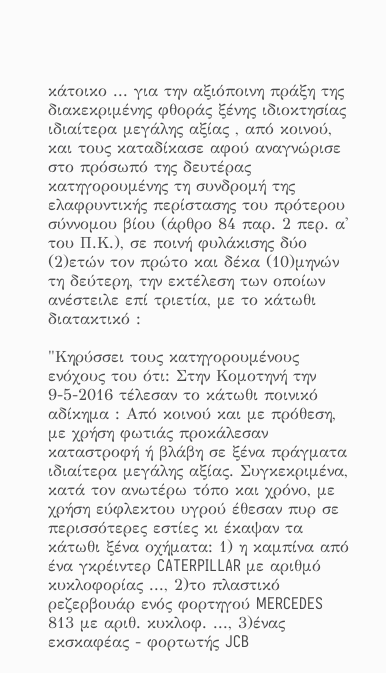κάτοικο ... για την αξιόποινη πράξη της διακεκριμένης φθοράς ξένης ιδιοκτησίας ιδιαίτερα μεγάλης αξίας , από κοινού, και τους καταδίκασε αφού αναγνώρισε στο πρόσωπό της δευτέρας κατηγορουμένης τη συνδρομή της ελαφρυντικής περίστασης του πρότερου σύννομου βίου (άρθρο 84 παρ. 2 περ. α' του Π.Κ.), σε ποινή φυλάκισης δύο (2)ετών τον πρώτο και δέκα (10)μηνών τη δεύτερη, την εκτέλεση των οποίων ανέστειλε επί τριετία, με το κάτωθι διατακτικό :

"Κηρύσσει τους κατηγορουμένους ενόχους του ότι: Στην Κομοτηνή την 9-5-2016 τέλεσαν το κάτωθι ποινικό αδίκημα : Από κοινού και με πρόθεση, με χρήση φωτιάς προκάλεσαν καταστροφή ή βλάβη σε ξένα πράγματα ιδιαίτερα μεγάλης αξίας. Συγκεκριμένα, κατά τον ανωτέρω τόπο και χρόνο, με χρήση εύφλεκτου υγρού έθεσαν πυρ σε περισσότερες εστίες κι έκαψαν τα κάτωθι ξένα οχήματα: 1) η καμπίνα από ένα γκρέιντερ CATERPILLAR με αριθμό κυκλοφορίας ..., 2)το πλαστικό ρεζερβουάρ ενός φορτηγού MERCEDES 813 με αριθ. κυκλοφ. ..., 3)ένας εκσκαφέας - φορτωτής JCB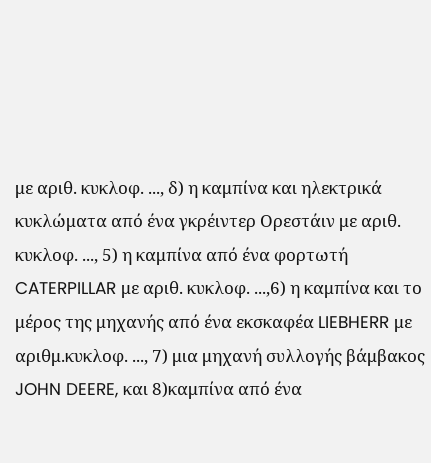με αριθ. κυκλοφ. ..., δ) η καμπίνα και ηλεκτρικά κυκλώματα από ένα γκρέιντερ Ορεστάιν με αριθ. κυκλοφ. ..., 5) η καμπίνα από ένα φορτωτή CATERPILLAR με αριθ. κυκλοφ. ...,6) η καμπίνα και το μέρος της μηχανής από ένα εκσκαφέα LIEBHERR με αριθμ.κυκλοφ. ..., 7) μια μηχανή συλλογής βάμβακος JOHN DEERE, και 8)καμπίνα από ένα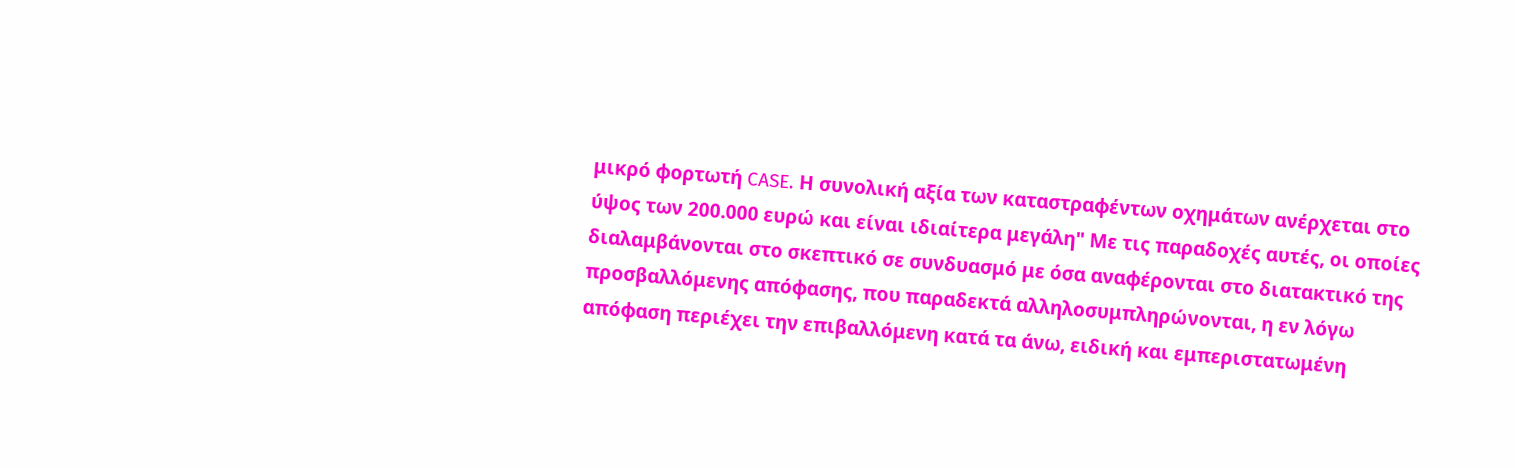μικρό φορτωτή CASE. Η συνολική αξία των καταστραφέντων οχημάτων ανέρχεται στο ύψος των 200.000 ευρώ και είναι ιδιαίτερα μεγάλη" Με τις παραδοχές αυτές, οι οποίες διαλαμβάνονται στο σκεπτικό σε συνδυασμό με όσα αναφέρονται στο διατακτικό της προσβαλλόμενης απόφασης, που παραδεκτά αλληλοσυμπληρώνονται, η εν λόγω απόφαση περιέχει την επιβαλλόμενη κατά τα άνω, ειδική και εμπεριστατωμένη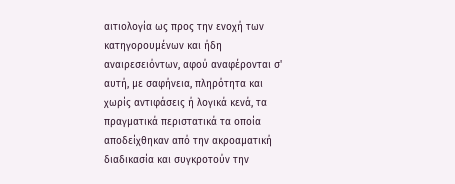αιτιολογία ως προς την ενοχή των κατηγορουμένων και ήδη αναιρεσειόντων, αφού αναφέρονται σ' αυτή, με σαφήνεια, πληρότητα και χωρίς αντιφάσεις ή λογικά κενά, τα πραγματικά περιστατικά τα οποία αποδείχθηκαν από την ακροαματική διαδικασία και συγκροτούν την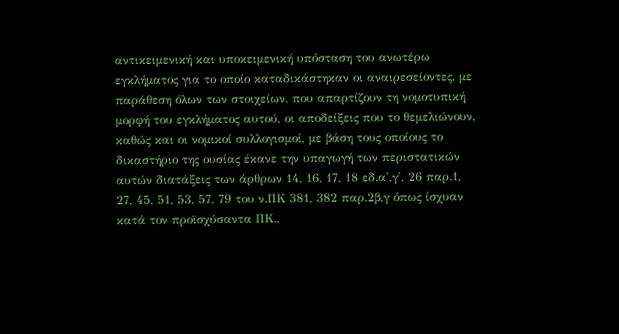αντικειμενική και υποκειμενική υπόσταση του ανωτέρω εγκλήματος για το οποίο καταδικάστηκαν οι αναιρεσείοντες, με παράθεση όλων των στοιχείων, που απαρτίζουν τη νομοτυπική μορφή του εγκλήματος αυτού, οι αποδείξεις που το θεμελιώνουν, καθώς και οι νομικοί συλλογισμοί, με βάση τους οποίους το δικαστήριο της ουσίας έκανε την υπαγωγή των περιστατικών αυτών διατάξεις των άρθρων 14, 16, 17, 18 εδ.α',γ', 26 παρ.1, 27, 45, 51, 53, 57, 79 του ν.ΠΚ 381, 382 παρ.2β,γ όπως ίσχυαν κατά τον προϊσχύσαντα ΠΚ.,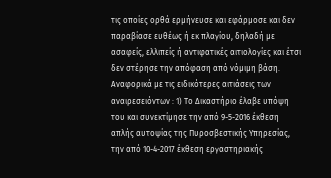τις οποίες ορθά ερμήνευσε και εφάρμοσε και δεν παραβίασε ευθέως ή εκ πλαγίου, δηλαδή με ασαφείς, ελλιπείς ή αντιφατικές αιτιολογίες και έτσι δεν στέρησε την απόφαση από νόμιμη βάση. Αναφορικά με τις ειδικότερες αιτιάσεις των αναιρεσειόντων : 1) Το Δικαστήριο έλαβε υπόψη του και συνεκτίμησε την από 9-5-2016 έκθεση απλής αυτοψίας της Πυροσβεστικής Υπηρεσίας, την από 10-4-2017 έκθεση εργαστηριακής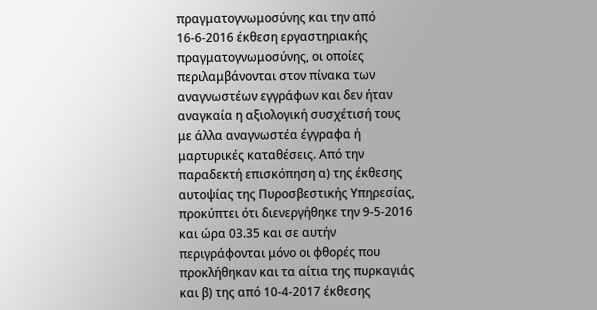πραγματογνωμοσύνης και την από 16-6-2016 έκθεση εργαστηριακής πραγματογνωμοσύνης, οι οποίες περιλαμβάνονται στον πίνακα των αναγνωστέων εγγράφων και δεν ήταν αναγκαία η αξιολογική συσχέτισή τους με άλλα αναγνωστέα έγγραφα ή μαρτυρικές καταθέσεις. Από την παραδεκτή επισκόπηση α) της έκθεσης αυτοψίας της Πυροσβεστικής Υπηρεσίας, προκύπτει ότι διενεργήθηκε την 9-5-2016 και ώρα 03.35 και σε αυτήν περιγράφονται μόνο οι φθορές που προκλήθηκαν και τα αίτια της πυρκαγιάς και β) της από 10-4-2017 έκθεσης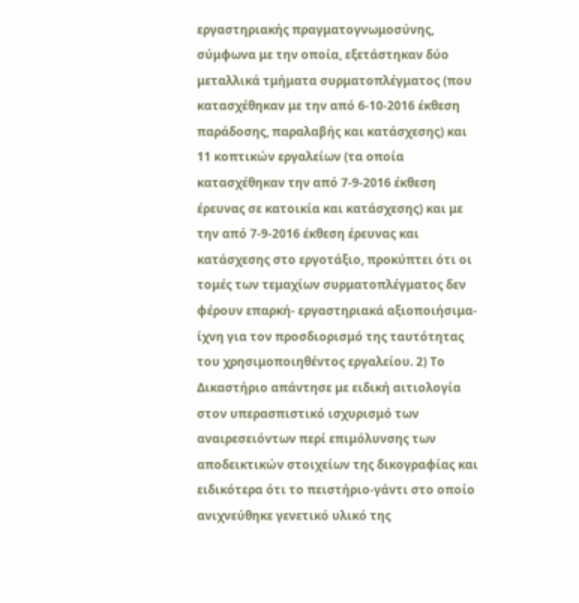εργαστηριακής πραγματογνωμοσύνης, σύμφωνα με την οποία, εξετάστηκαν δύο μεταλλικά τμήματα συρματοπλέγματος (που κατασχέθηκαν με την από 6-10-2016 έκθεση παράδοσης, παραλαβής και κατάσχεσης) και 11 κοπτικών εργαλείων (τα οποία κατασχέθηκαν την από 7-9-2016 έκθεση έρευνας σε κατοικία και κατάσχεσης) και με την από 7-9-2016 έκθεση έρευνας και κατάσχεσης στο εργοτάξιο, προκύπτει ότι οι τομές των τεμαχίων συρματοπλέγματος δεν φέρουν επαρκή- εργαστηριακά αξιοποιήσιμα-ίχνη για τον προσδιορισμό της ταυτότητας του χρησιμοποιηθέντος εργαλείου. 2) Το Δικαστήριο απάντησε με ειδική αιτιολογία στον υπερασπιστικό ισχυρισμό των αναιρεσειόντων περί επιμόλυνσης των αποδεικτικών στοιχείων της δικογραφίας και ειδικότερα ότι το πειστήριο-γάντι στο οποίο ανιχνεύθηκε γενετικό υλικό της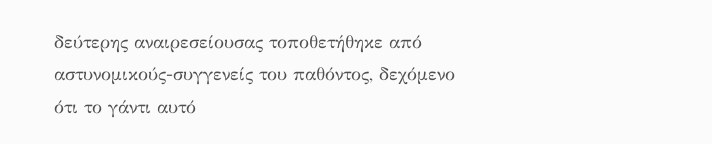δεύτερης αναιρεσείουσας τοποθετήθηκε από αστυνομικούς-συγγενείς του παθόντος, δεχόμενο ότι το γάντι αυτό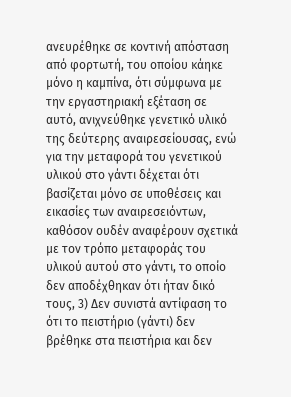ανευρέθηκε σε κοντινή απόσταση από φορτωτή, του οποίου κάηκε μόνο η καμπίνα, ότι σύμφωνα με την εργαστηριακή εξέταση σε αυτό, ανιχνεύθηκε γενετικό υλικό της δεύτερης αναιρεσείουσας, ενώ για την μεταφορά του γενετικού υλικού στο γάντι δέχεται ότι βασίζεται μόνο σε υποθέσεις και εικασίες των αναιρεσειόντων, καθόσον ουδέν αναφέρουν σχετικά με τον τρόπο μεταφοράς του υλικού αυτού στο γάντι, το οποίο δεν αποδέχθηκαν ότι ήταν δικό τους, 3) Δεν συνιστά αντίφαση το ότι το πειστήριο (γάντι) δεν βρέθηκε στα πειστήρια και δεν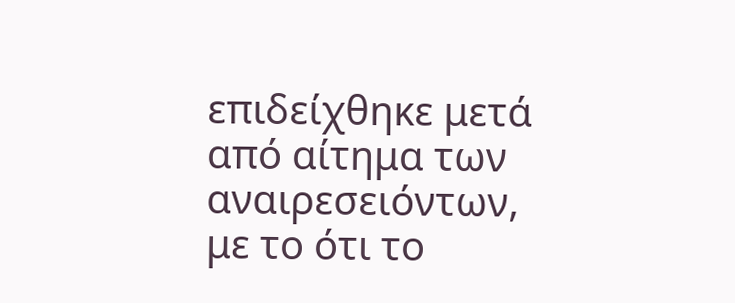επιδείχθηκε μετά από αίτημα των αναιρεσειόντων, με το ότι το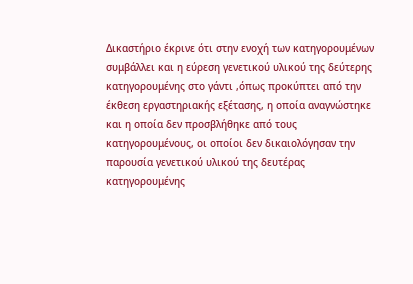Δικαστήριο έκρινε ότι στην ενοχή των κατηγορουμένων συμβάλλει και η εύρεση γενετικού υλικού της δεύτερης κατηγορουμένης στο γάντι ,όπως προκύπτει από την έκθεση εργαστηριακής εξέτασης, η οποία αναγνώστηκε και η οποία δεν προσβλήθηκε από τους κατηγορουμένους, οι οποίοι δεν δικαιολόγησαν την παρουσία γενετικού υλικού της δευτέρας κατηγορουμένης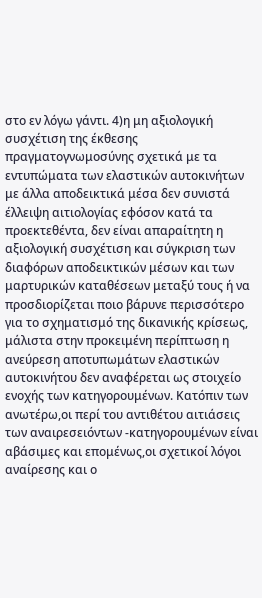στο εν λόγω γάντι. 4)η μη αξιολογική συσχέτιση της έκθεσης πραγματογνωμοσύνης σχετικά με τα εντυπώματα των ελαστικών αυτοκινήτων με άλλα αποδεικτικά μέσα δεν συνιστά έλλειψη αιτιολογίας εφόσον κατά τα προεκτεθέντα, δεν είναι απαραίτητη η αξιολογική συσχέτιση και σύγκριση των διαφόρων αποδεικτικών μέσων και των μαρτυρικών καταθέσεων μεταξύ τους ή να προσδιορίζεται ποιο βάρυνε περισσότερο για το σχηματισμό της δικανικής κρίσεως, μάλιστα στην προκειμένη περίπτωση η ανεύρεση αποτυπωμάτων ελαστικών αυτοκινήτου δεν αναφέρεται ως στοιχείο ενοχής των κατηγορουμένων. Κατόπιν των ανωτέρω,οι περί του αντιθέτου αιτιάσεις των αναιρεσειόντων -κατηγορουμένων είναι αβάσιμες και επομένως,οι σχετικοί λόγοι αναίρεσης και ο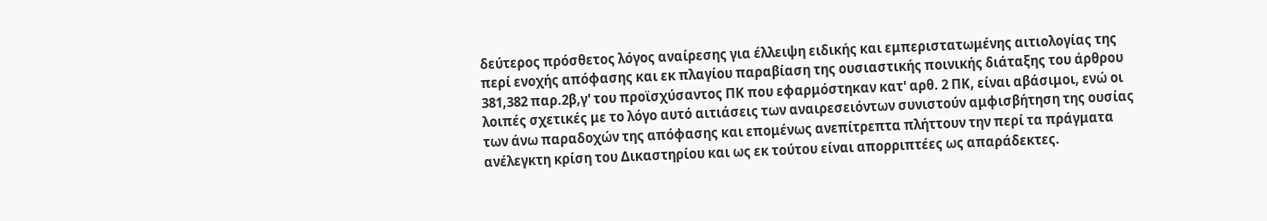δεύτερος πρόσθετος λόγος αναίρεσης για έλλειψη ειδικής και εμπεριστατωμένης αιτιολογίας της περί ενοχής απόφασης και εκ πλαγίου παραβίαση της ουσιαστικής ποινικής διάταξης του άρθρου 381,382 παρ.2β,γ' του προϊσχύσαντος ΠΚ που εφαρμόστηκαν κατ' αρθ. 2 ΠΚ, είναι αβάσιμοι, ενώ οι λοιπές σχετικές με το λόγο αυτό αιτιάσεις των αναιρεσειόντων συνιστούν αμφισβήτηση της ουσίας των άνω παραδοχών της απόφασης και επομένως ανεπίτρεπτα πλήττουν την περί τα πράγματα ανέλεγκτη κρίση του Δικαστηρίου και ως εκ τούτου είναι απορριπτέες ως απαράδεκτες.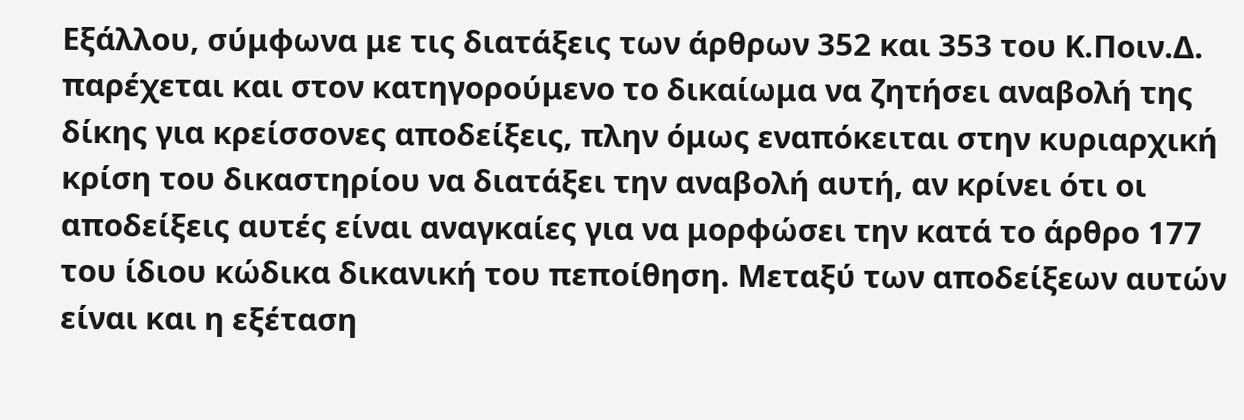Εξάλλου, σύμφωνα με τις διατάξεις των άρθρων 352 και 353 του Κ.Ποιν.Δ. παρέχεται και στον κατηγορούμενο το δικαίωμα να ζητήσει αναβολή της δίκης για κρείσσονες αποδείξεις, πλην όμως εναπόκειται στην κυριαρχική κρίση του δικαστηρίου να διατάξει την αναβολή αυτή, αν κρίνει ότι οι αποδείξεις αυτές είναι αναγκαίες για να μορφώσει την κατά το άρθρο 177 του ίδιου κώδικα δικανική του πεποίθηση. Μεταξύ των αποδείξεων αυτών είναι και η εξέταση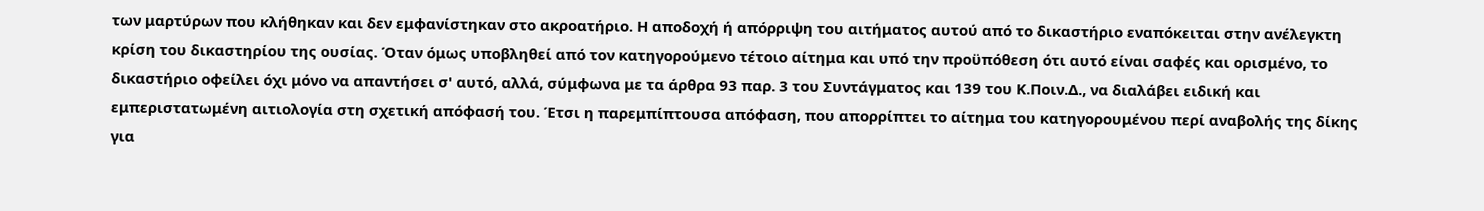των μαρτύρων που κλήθηκαν και δεν εμφανίστηκαν στο ακροατήριο. Η αποδοχή ή απόρριψη του αιτήματος αυτού από το δικαστήριο εναπόκειται στην ανέλεγκτη κρίση του δικαστηρίου της ουσίας. Όταν όμως υποβληθεί από τον κατηγορούμενο τέτοιο αίτημα και υπό την προϋπόθεση ότι αυτό είναι σαφές και ορισμένο, το δικαστήριο οφείλει όχι μόνο να απαντήσει σ' αυτό, αλλά, σύμφωνα με τα άρθρα 93 παρ. 3 του Συντάγματος και 139 του Κ.Ποιν.Δ., να διαλάβει ειδική και εμπεριστατωμένη αιτιολογία στη σχετική απόφασή του. Έτσι η παρεμπίπτουσα απόφαση, που απορρίπτει το αίτημα του κατηγορουμένου περί αναβολής της δίκης για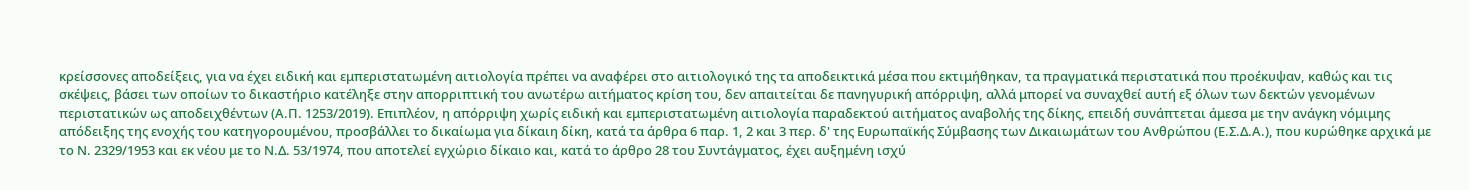κρείσσονες αποδείξεις, για να έχει ειδική και εμπεριστατωμένη αιτιολογία πρέπει να αναφέρει στο αιτιολογικό της τα αποδεικτικά μέσα που εκτιμήθηκαν, τα πραγματικά περιστατικά που προέκυψαν, καθώς και τις σκέψεις, βάσει των οποίων το δικαστήριο κατέληξε στην απορριπτική του ανωτέρω αιτήματος κρίση του, δεν απαιτείται δε πανηγυρική απόρριψη, αλλά μπορεί να συναχθεί αυτή εξ όλων των δεκτών γενομένων περιστατικών ως αποδειχθέντων (Α.Π. 1253/2019). Επιπλέον, η απόρριψη χωρίς ειδική και εμπεριστατωμένη αιτιολογία παραδεκτού αιτήματος αναβολής της δίκης, επειδή συνάπτεται άμεσα με την ανάγκη νόμιμης απόδειξης της ενοχής του κατηγορουμένου, προσβάλλει το δικαίωμα για δίκαιη δίκη, κατά τα άρθρα 6 παρ. 1, 2 και 3 περ. δ' της Ευρωπαϊκής Σύμβασης των Δικαιωμάτων του Ανθρώπου (Ε.Σ.Δ.Α.), που κυρώθηκε αρχικά με το Ν. 2329/1953 και εκ νέου με το Ν.Δ. 53/1974, που αποτελεί εγχώριο δίκαιο και, κατά το άρθρο 28 του Συντάγματος, έχει αυξημένη ισχύ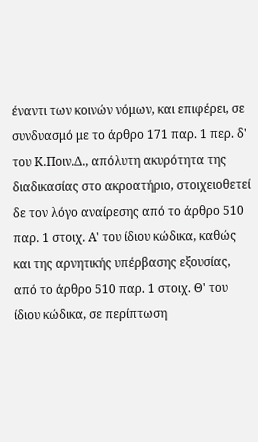έναντι των κοινών νόμων, και επιφέρει, σε συνδυασμό με το άρθρο 171 παρ. 1 περ. δ' του Κ.Ποιν.Δ., απόλυτη ακυρότητα της διαδικασίας στο ακροατήριο, στοιχειοθετεί δε τον λόγο αναίρεσης από το άρθρο 510 παρ. 1 στοιχ. Α' του ίδιου κώδικα, καθώς και της αρνητικής υπέρβασης εξουσίας, από το άρθρο 510 παρ. 1 στοιχ. Θ' του ίδιου κώδικα, σε περίπτωση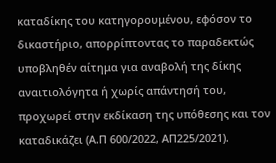καταδίκης του κατηγορουμένου, εφόσον το δικαστήριο, απορρίπτοντας το παραδεκτώς υποβληθέν αίτημα για αναβολή της δίκης αναιτιολόγητα ή χωρίς απάντησή του, προχωρεί στην εκδίκαση της υπόθεσης και τον καταδικάζει (Α.Π 600/2022, ΑΠ225/2021).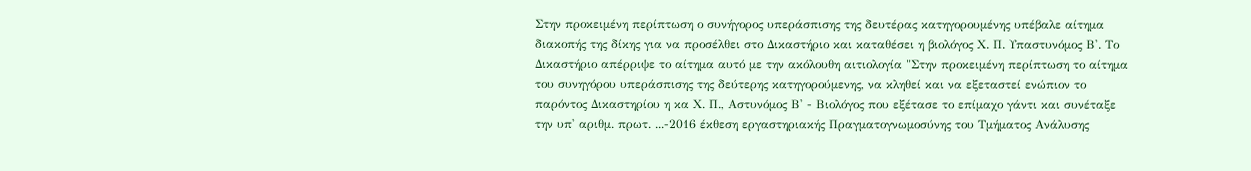Στην προκειμένη περίπτωση ο συνήγορος υπεράσπισης της δευτέρας κατηγορουμένης υπέβαλε αίτημα διακοπής της δίκης για να προσέλθει στο Δικαστήριο και καταθέσει η βιολόγος Χ. Π. Υπαστυνόμος Β'. Το Δικαστήριο απέρριψε το αίτημα αυτό με την ακόλουθη αιτιολογία "Στην προκειμένη περίπτωση το αίτημα του συνηγόρου υπεράσπισης της δεύτερης κατηγορούμενης, να κληθεί και να εξεταστεί ενώπιον το παρόντος Δικαστηρίου η κα Χ. Π., Αστυνόμος Β' - Βιολόγος που εξέτασε το επίμαχο γάντι και συνέταξε την υπ' αριθμ. πρωτ. ...-2016 έκθεση εργαστηριακής Πραγματογνωμοσύνης του Τμήματος Ανάλυσης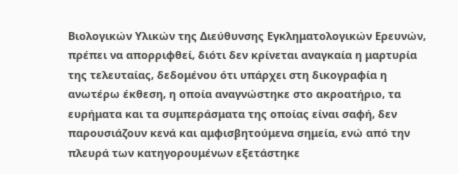Βιολογικών Υλικών της Διεύθυνσης Εγκληματολογικών Ερευνών, πρέπει να απορριφθεί, διότι δεν κρίνεται αναγκαία η μαρτυρία της τελευταίας, δεδομένου ότι υπάρχει στη δικογραφία η ανωτέρω έκθεση, η οποία αναγνώστηκε στο ακροατήριο, τα ευρήματα και τα συμπεράσματα της οποίας είναι σαφή, δεν παρουσιάζουν κενά και αμφισβητούμενα σημεία, ενώ από την πλευρά των κατηγορουμένων εξετάστηκε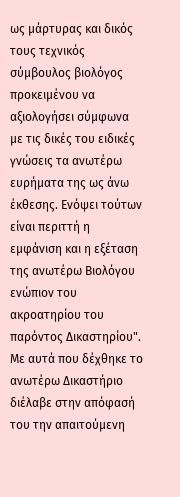ως μάρτυρας και δικός τους τεχνικός σύμβουλος βιολόγος προκειμένου να αξιολογήσει σύμφωνα με τις δικές του ειδικές γνώσεις τα ανωτέρω ευρήματα της ως άνω έκθεσης. Ενόψει τούτων είναι περιττή η εμφάνιση και η εξέταση της ανωτέρω Βιολόγου ενώπιον του ακροατηρίου του παρόντος Δικαστηρίου". Με αυτά που δέχθηκε το ανωτέρω Δικαστήριο διέλαβε στην απόφασή του την απαιτούμενη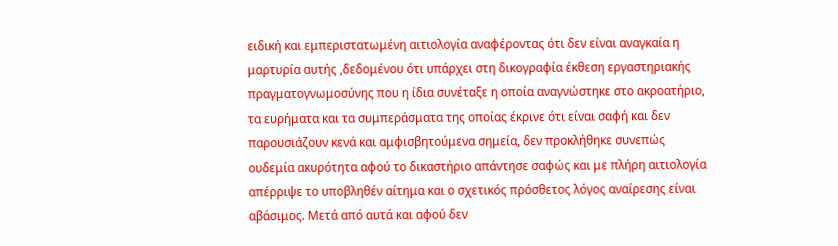ειδική και εμπεριστατωμένη αιτιολογία αναφέροντας ότι δεν είναι αναγκαία η μαρτυρία αυτής ,δεδομένου ότι υπάρχει στη δικογραφία έκθεση εργαστηριακής πραγματογνωμοσύνης που η ίδια συνέταξε η οποία αναγνώστηκε στο ακροατήριο, τα ευρήματα και τα συμπεράσματα της οποίας έκρινε ότι είναι σαφή και δεν παρουσιάζουν κενά και αμφισβητούμενα σημεία, δεν προκλήθηκε συνεπώς ουδεμία ακυρότητα αφού το δικαστήριο απάντησε σαφώς και με πλήρη αιτιολογία απέρριψε το υποβληθέν αίτημα και ο σχετικός πρόσθετος λόγος αναίρεσης είναι αβάσιμος. Μετά από αυτά και αφού δεν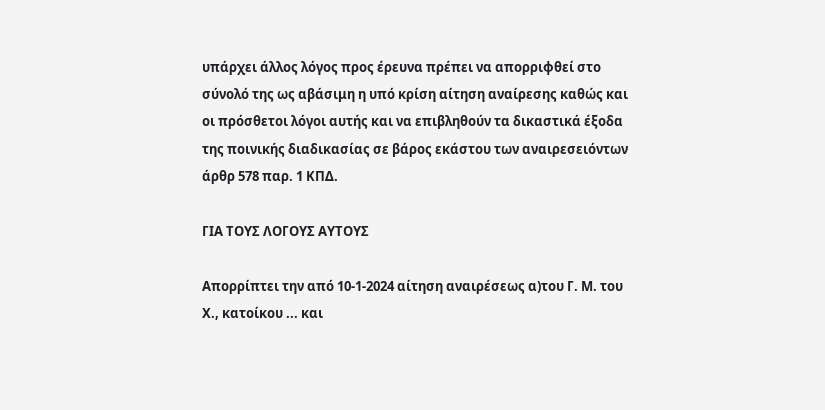υπάρχει άλλος λόγος προς έρευνα πρέπει να απορριφθεί στο σύνολό της ως αβάσιμη η υπό κρίση αίτηση αναίρεσης καθώς και οι πρόσθετοι λόγοι αυτής και να επιβληθούν τα δικαστικά έξοδα της ποινικής διαδικασίας σε βάρος εκάστου των αναιρεσειόντων άρθρ 578 παρ. 1 ΚΠΔ.

ΓΙΑ ΤΟΥΣ ΛΟΓΟΥΣ ΑΥΤΟΥΣ

Απορρίπτει την από 10-1-2024 αίτηση αναιρέσεως α)του Γ. Μ. του Χ., κατοίκου ... και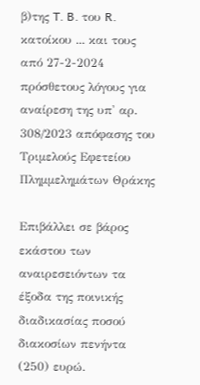β)της T. B. του R. κατοίκου ... και τους από 27-2-2024 πρόσθετους λόγους για αναίρεση της υπ' αρ. 308/2023 απόφασης του Τριμελούς Εφετείου Πλημμελημάτων Θράκης

Επιβάλλει σε βάρος εκάστου των αναιρεσειόντων τα έξοδα της ποινικής διαδικασίας ποσού διακοσίων πενήντα (250) ευρώ.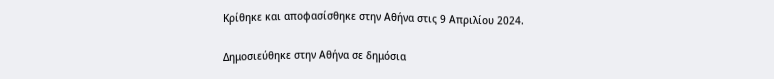Κρίθηκε και αποφασίσθηκε στην Αθήνα στις 9 Απριλίου 2024.

Δημοσιεύθηκε στην Αθήνα σε δημόσια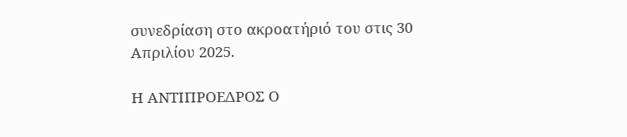συνεδρίαση στο ακροατήριό του στις 30 Απριλίου 2025.

Η ΑΝΤΙΠΡΟΕΔΡΟΣ Ο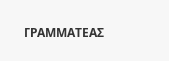ΓΡΑΜΜΑΤΕΑΣ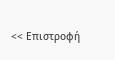<< Επιστροφή